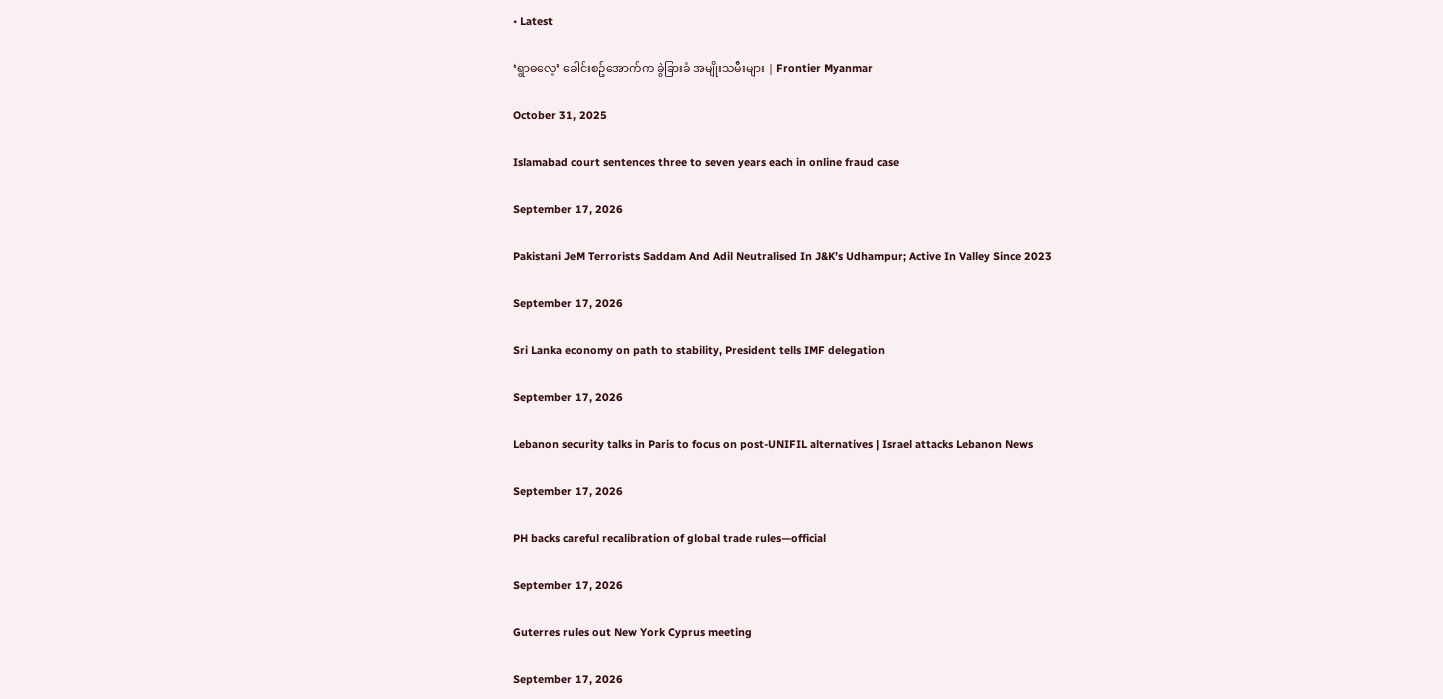• Latest

‘ရွာဓလေ့’ ခေါင်းစဥ်အောက်က ခွဲခြားခံ အမျိုးသမီးများ | Frontier Myanmar

October 31, 2025

Islamabad court sentences three to seven years each in online fraud case

September 17, 2026

Pakistani JeM Terrorists Saddam And Adil Neutralised In J&K’s Udhampur; Active In Valley Since 2023

September 17, 2026

Sri Lanka economy on path to stability, President tells IMF delegation

September 17, 2026

Lebanon security talks in Paris to focus on post-UNIFIL alternatives | Israel attacks Lebanon News

September 17, 2026

PH backs careful recalibration of global trade rules—official

September 17, 2026

Guterres rules out New York Cyprus meeting

September 17, 2026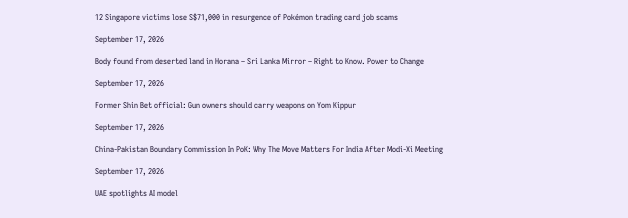12 Singapore victims lose S$71,000 in resurgence of Pokémon trading card job scams

September 17, 2026

Body found from deserted land in Horana – Sri Lanka Mirror – Right to Know. Power to Change

September 17, 2026

Former Shin Bet official: Gun owners should carry weapons on Yom Kippur

September 17, 2026

China-Pakistan Boundary Commission In PoK: Why The Move Matters For India After Modi-Xi Meeting

September 17, 2026

UAE spotlights AI model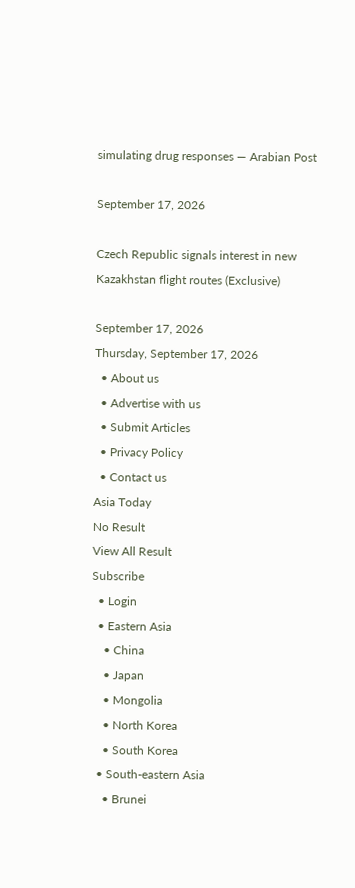simulating drug responses — Arabian Post

September 17, 2026

Czech Republic signals interest in new Kazakhstan flight routes (Exclusive)

September 17, 2026
Thursday, September 17, 2026
  • About us
  • Advertise with us
  • Submit Articles
  • Privacy Policy
  • Contact us
Asia Today
No Result
View All Result
Subscribe
  • Login
  • Eastern Asia
    • China
    • Japan
    • Mongolia
    • North Korea
    • South Korea
  • South-eastern Asia
    • Brunei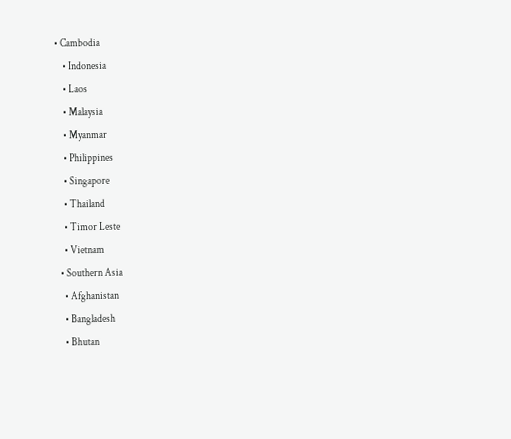• Cambodia
    • Indonesia
    • Laos
    • Malaysia
    • Myanmar
    • Philippines
    • Singapore
    • Thailand
    • Timor Leste
    • Vietnam
  • Southern Asia
    • Afghanistan
    • Bangladesh
    • Bhutan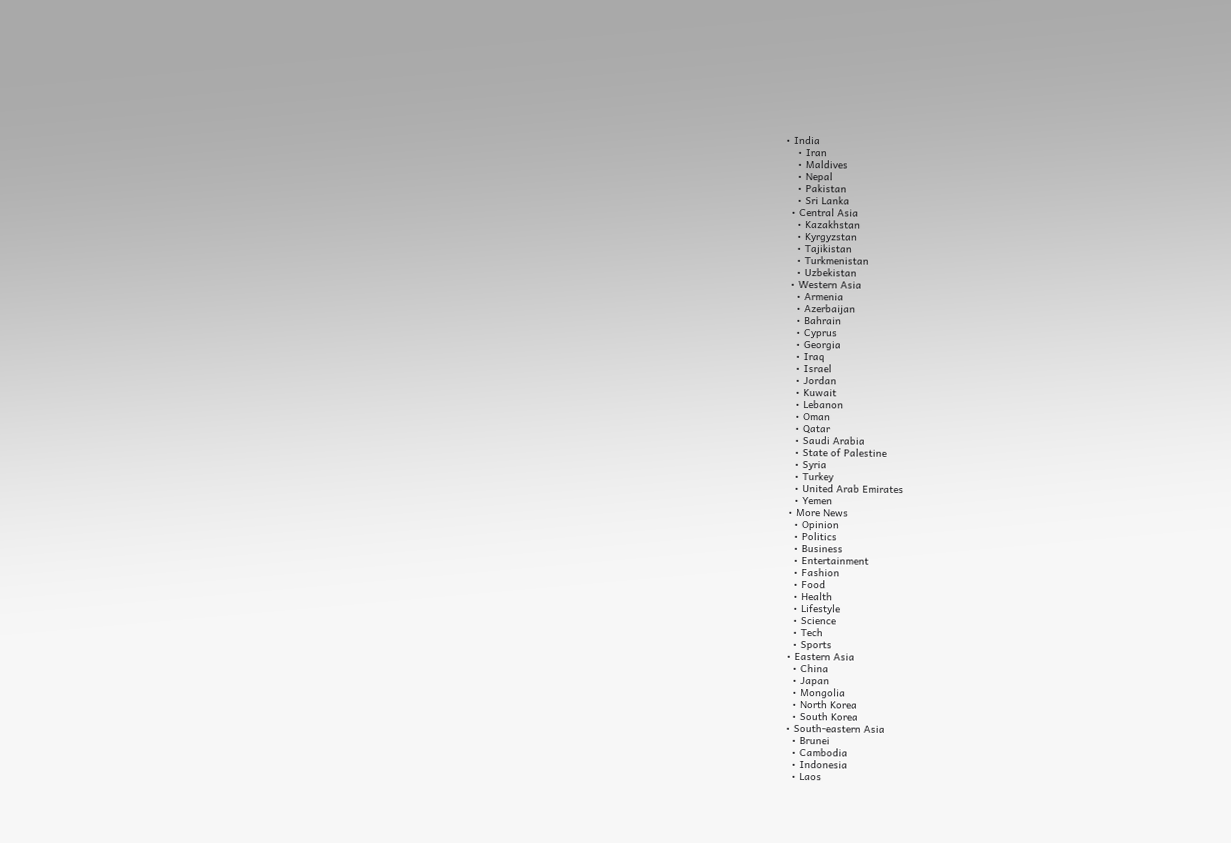• India
    • Iran
    • Maldives
    • Nepal
    • Pakistan
    • Sri Lanka
  • Central Asia
    • Kazakhstan
    • Kyrgyzstan
    • Tajikistan
    • Turkmenistan
    • Uzbekistan
  • Western Asia
    • Armenia
    • Azerbaijan
    • Bahrain
    • Cyprus
    • Georgia
    • Iraq
    • Israel
    • Jordan
    • Kuwait
    • Lebanon
    • Oman
    • Qatar
    • Saudi Arabia
    • State of Palestine
    • Syria
    • Turkey
    • United Arab Emirates
    • Yemen
  • More News
    • Opinion
    • Politics
    • Business
    • Entertainment
    • Fashion
    • Food
    • Health
    • Lifestyle
    • Science
    • Tech
    • Sports
  • Eastern Asia
    • China
    • Japan
    • Mongolia
    • North Korea
    • South Korea
  • South-eastern Asia
    • Brunei
    • Cambodia
    • Indonesia
    • Laos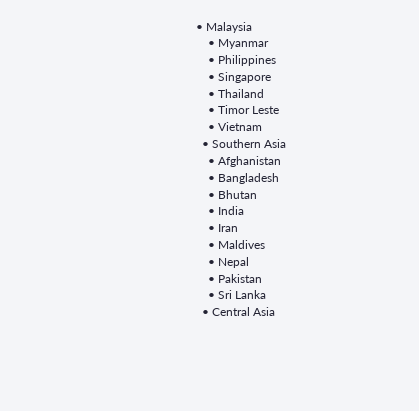• Malaysia
    • Myanmar
    • Philippines
    • Singapore
    • Thailand
    • Timor Leste
    • Vietnam
  • Southern Asia
    • Afghanistan
    • Bangladesh
    • Bhutan
    • India
    • Iran
    • Maldives
    • Nepal
    • Pakistan
    • Sri Lanka
  • Central Asia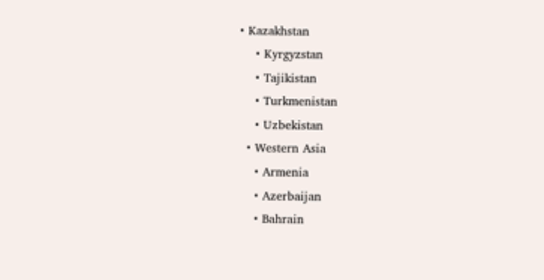• Kazakhstan
    • Kyrgyzstan
    • Tajikistan
    • Turkmenistan
    • Uzbekistan
  • Western Asia
    • Armenia
    • Azerbaijan
    • Bahrain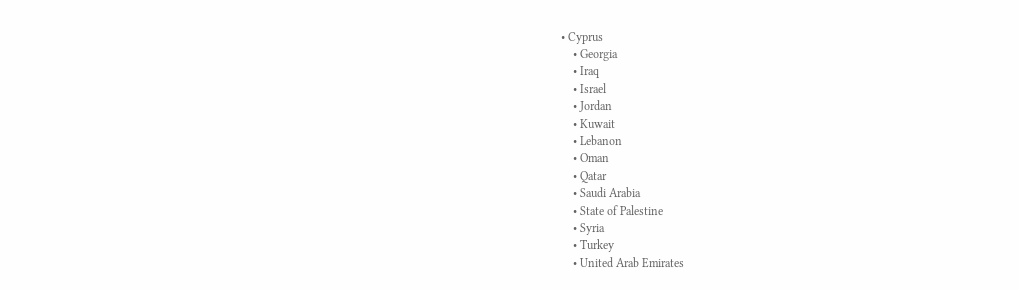• Cyprus
    • Georgia
    • Iraq
    • Israel
    • Jordan
    • Kuwait
    • Lebanon
    • Oman
    • Qatar
    • Saudi Arabia
    • State of Palestine
    • Syria
    • Turkey
    • United Arab Emirates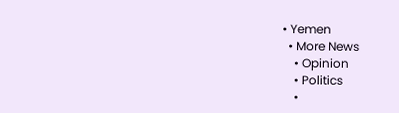• Yemen
  • More News
    • Opinion
    • Politics
    •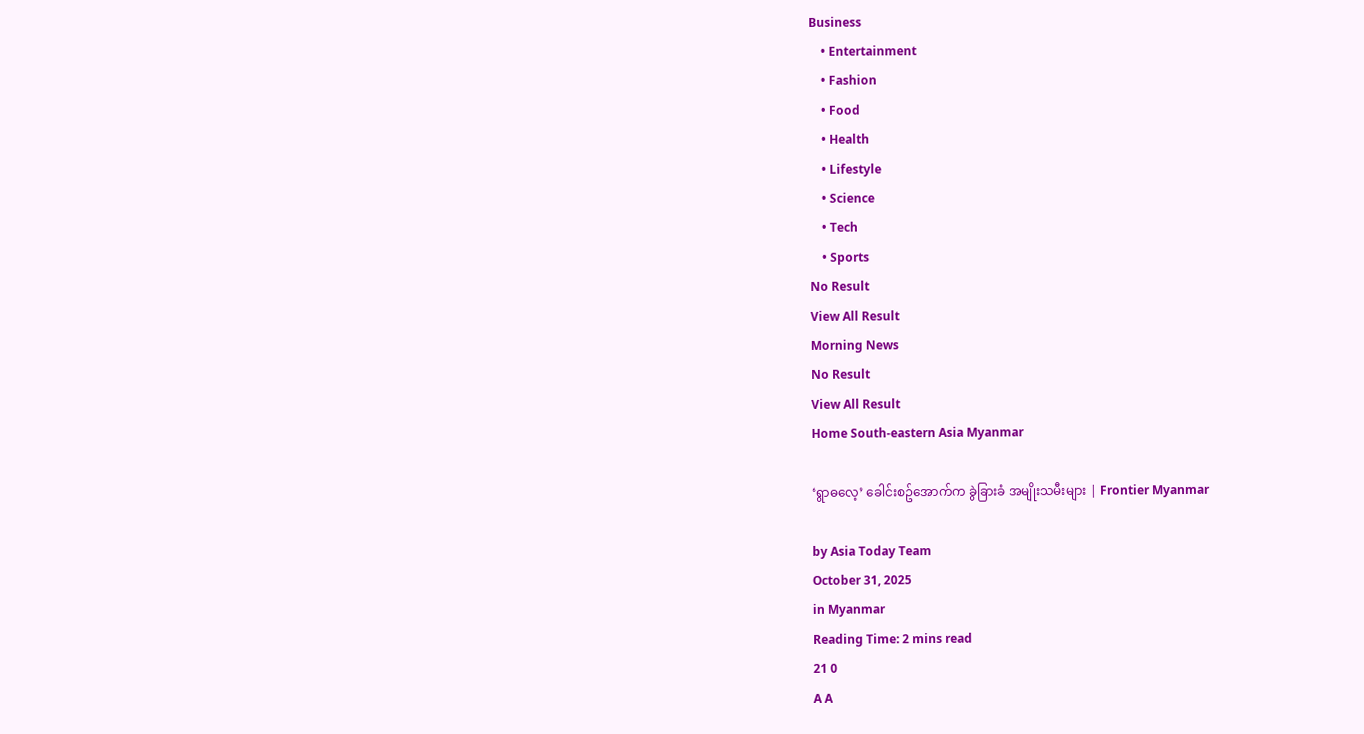Business
    • Entertainment
    • Fashion
    • Food
    • Health
    • Lifestyle
    • Science
    • Tech
    • Sports
No Result
View All Result
Morning News
No Result
View All Result
Home South-eastern Asia Myanmar

‘ရွာဓလေ့’ ခေါင်းစဥ်အောက်က ခွဲခြားခံ အမျိုးသမီးများ | Frontier Myanmar

by Asia Today Team
October 31, 2025
in Myanmar
Reading Time: 2 mins read
21 0
A A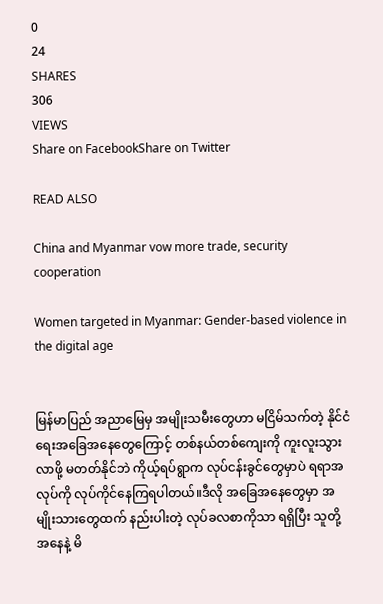0
24
SHARES
306
VIEWS
Share on FacebookShare on Twitter

READ ALSO

China and Myanmar vow more trade, security cooperation

Women targeted in Myanmar: Gender-based violence in the digital age


မြန်မာပြည် အညာမြေမှ အမျိုးသမီးတွေဟာ မငြိမ်သက်တဲ့ နိုင်ငံရေးအခြေအနေတွေကြောင့် တစ်နယ်တစ်ကျေးကို ကူးလူးသွားလာဖို့ မတတ်နိုင်ဘဲ ကိုယ့်ရပ်ရွာက လုပ်ငန်းခွင်တွေမှာပဲ ရရာအလုပ်ကို လုပ်ကိုင်နေကြရပါတယ်။ဒီလို အခြေအနေတွေမှာ အမျိုးသားတွေထက် နည်းပါးတဲ့ လုပ်ခလစာကိုသာ ရရှိပြီး သူတို့အနေနဲ့ မိ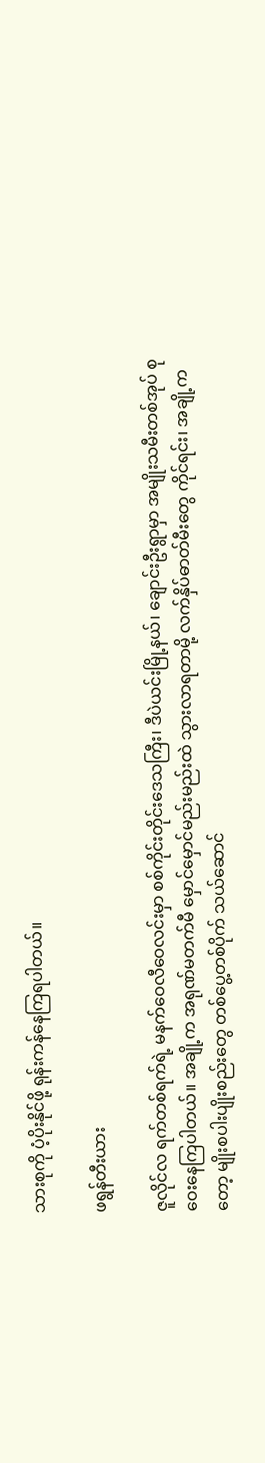သားစုကို ပံ့ပိုးနိုင်ဖို့ ရုန်းကန်နေကြရပါတယ်။

ဖရွန်တီးယား

ဇူလိုင်လ ရက်တစ်ရက်ရဲ့ မနက်ဝေလီဝေလင်းမှာ စစ်ကိုင်းတိုင်းဒေသကြီး၊ ဒီပဲယင်းမြို့နယ်၊ ချောင်းဦးရွာမှာ အမျိုးသမီးတစ်အုပ် စုဝေးနေကြပါတယ်။ အချို့က အရုဏ်မတက်မီ မှောင်မှောင်မည်းမည်းထဲ သွားလာရတာမို့ လက်နှိပ်ဓာတ်မီးတွေ ကိုင်ရင်း၊ အချို့ကတော့ မျိုးစပါးပျိုးစည်းတွေ တစ်ပွေ့တစ်ပိုက် သယ်ဆောင်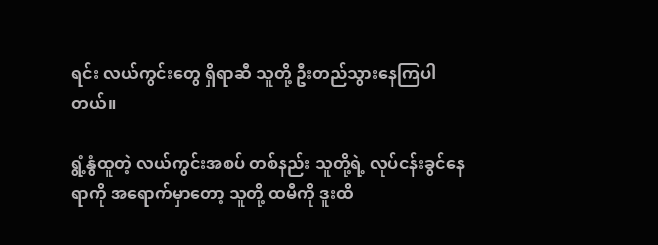ရင်း လယ်ကွင်းတွေ ရှိရာဆီ သူတို့ ဦးတည်သွားနေကြပါတယ်။

ရွံ့နွံထူတဲ့ လယ်ကွင်းအစပ် တစ်နည်း သူတို့ရဲ့ လုပ်ငန်းခွင်နေရာကို အရောက်မှာတော့ သူတို့ ထမီကို ဒူးထိ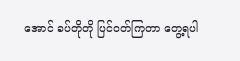အောင် ခပ်တိုတို ပြင်ဝတ်ကြတာ တွေ့ရပါ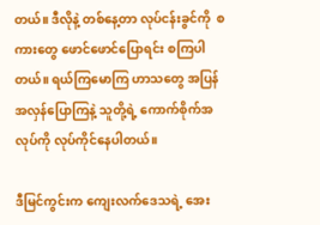တယ်။ ဒီလိုနဲ့ တစ်နေ့တာ လုပ်ငန်းခွင်ကို  စကားတွေ ဖောင်ဖောင်ပြောရင်း စကြပါတယ်။ ရယ်ကြမောကြ ဟာသတွေ အပြန်အလှန်ပြောကြနဲ့ သူတို့ရဲ့ ကောက်စိုက်အလုပ်ကို လုပ်ကိုင်နေပါတယ်။

ဒီမြင်ကွင်းက ကျေးလက်ဒေသရဲ့ အေး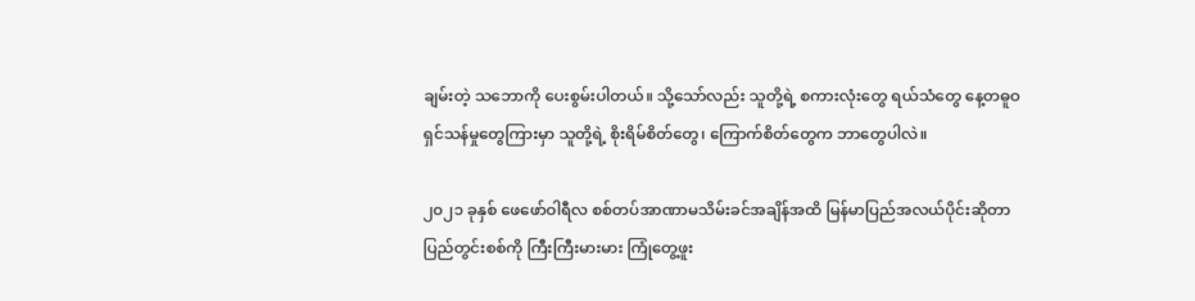ချမ်းတဲ့ သဘောကို ပေးစွမ်းပါတယ်။ သို့သော်လည်း သူတို့ရဲ့ စကားလုံးတွေ ရယ်သံတွေ နေ့တဓူဝ ရှင်သန်မှုတွေကြားမှာ သူတို့ရဲ့ စိုးရိမ်စိတ်တွေ၊ ကြောက်စိတ်တွေက ဘာတွေပါလဲ။

၂၀၂၁ ခုနှစ် ဖေဖော်ဝါရီလ စစ်တပ်အာဏာမသိမ်းခင်အချိန်အထိ မြန်မာပြည်အလယ်ပိုင်းဆိုတာ ပြည်တွင်းစစ်ကို ကြီးကြီးမားမား ကြုံတွေ့ဖူး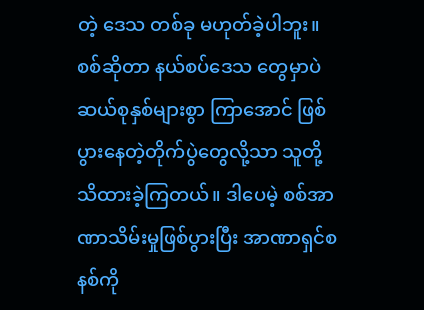တဲ့ ဒေသ တစ်ခု မဟုတ်ခဲ့ပါဘူး။ စစ်ဆိုတာ နယ်စပ်ဒေသ တွေမှာပဲ ဆယ်စုနှစ်များစွာ ကြာအောင် ဖြစ်ပွားနေတဲ့တိုက်ပွဲတွေလို့သာ သူတို့ သိထားခဲ့ကြတယ်။ ဒါပေမဲ့ စစ်အာဏာသိမ်းမှုဖြစ်ပွားပြီး အာဏာရှင်စနစ်ကို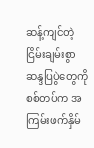ဆန့်ကျင်တဲ့ ငြိမ်းချမ်းစွာဆန္ဒပြပွဲတွေကို စစ်တပ်က အကြမ်းဖက်နှိမ်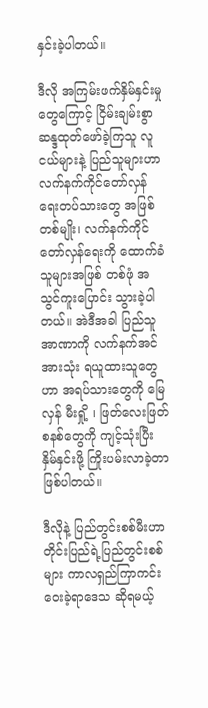နှင်းခဲ့ပါတယ်။

ဒီလို အကြမ်းဖက်နှိမ်နှင်းမှုတွေကြောင့် ငြိမ်းချမ်းစွာ ဆန္ဒထုတ်ဖော်ခဲ့ကြသူ လူငယ်များနဲ့ ပြည်သူများဟာ လက်နက်ကိုင်တော်လှန်ရေးတပ်သားတွေ အဖြစ်တစ်မျိုး၊ လက်နက်ကိုင်တော်လှန်ရေးကို ထောက်ခံသူများအဖြစ် တစ်ဖုံ အသွင်ကူးပြောင်း သွားခဲ့ပါတယ်။ အဲဒီအခါ ပြည်သူ အာဏာကို လက်နက်အင်အားသုံး ရယူထားသူတွေဟာ အရပ်သားတွေကို မြေလှန် မီးရှို့ ၊ ဖြတ်လေးဖြတ် စနစ်တွေကို ကျင့်သုံးပြီး နှိမ်နှင်းဖို့ ကြိုးပမ်းလာခဲ့တာ ဖြစ်ပါတယ်။

ဒီလိုနဲ့ ပြည်တွင်းစစ်မီးဟာ တိုင်းပြည်ရဲ့ပြည်တွင်းစစ်များ ကာလရှည်ကြာကင်းဝေးခဲ့ရာဒေသ ဆိုရမယ့်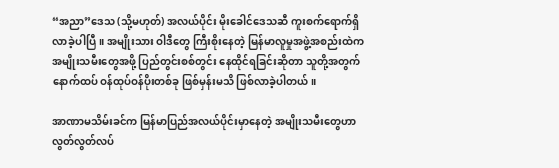“အညာ”ဒေသ (သို့မဟုတ်) အလယ်ပိုင်း မိုးခေါင်ဒေသဆီ ကူးစက်ရောက်ရှိလာခဲ့ပါပြီ။ အမျိုးသား ဝါဒီတွေ ကြီးစိုးနေတဲ့ မြန်မာလူမှုအဖွဲ့အစည်းထဲက အမျိုးသမီးတွေအဖို့ ပြည်တွင်းစစ်တွင်း နေထိုင်ရခြင်းဆိုတာ သူတို့အတွက် နောက်ထပ် ဝန်ထုပ်ဝန်ပိုးတစ်ခု ဖြစ်မှန်းမသိ ဖြစ်လာခဲ့ပါတယ်။

အာဏာမသိမ်းခင်က မြန်မာပြည်အလယ်ပိုင်းမှာနေတဲ့ အမျိုးသမီးတွေဟာ လွတ်လွတ်လပ်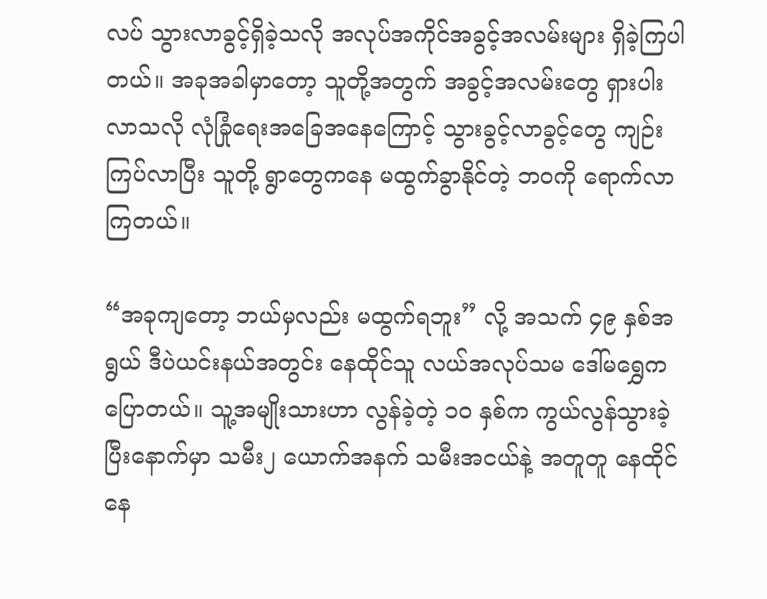လပ် သွားလာခွင့်ရှိခဲ့သလို အလုပ်အကိုင်အခွင့်အလမ်းများ ရှိခဲ့ကြပါတယ်။ အခုအခါမှာတော့ သူတို့အတွက် အခွင့်အလမ်းတွေ ရှားပါးလာသလို လုံခြုံရေးအခြေအနေကြောင့် သွားခွင့်လာခွင့်တွေ ကျဉ်းကြပ်လာပြီး သူတို့ ရွာတွေကနေ မထွက်ခွာနိုင်တဲ့ ဘဝကို ရောက်လာကြတယ်။

“အခုကျတော့ ဘယ်မှလည်း မထွက်ရဘူး” လို့ အသက် ၄၉ နှစ်အရွယ် ဒီပဲယင်းနယ်အတွင်း နေထိုင်သူ လယ်အလုပ်သမ ဒေါ်မရွှေက ပြောတယ်။ သူ့အမျိုးသားဟာ လွန်ခဲ့တဲ့ ၁၀ နှစ်က ကွယ်လွန်သွားခဲ့ပြီးနောက်မှာ သမီး၂ ယောက်အနက် သမီးအငယ်နဲ့ အတူတူ နေထိုင်နေ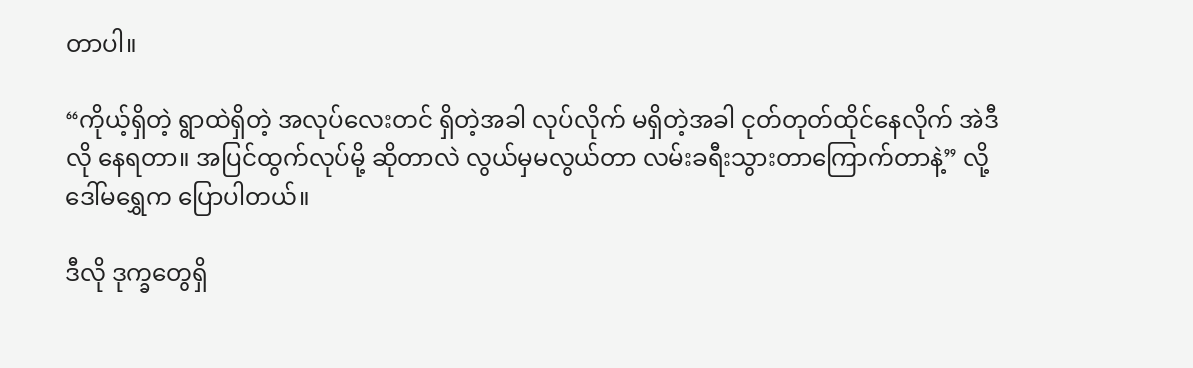တာပါ။

“ကိုယ့်ရှိတဲ့ ရွာထဲရှိတဲ့ အလုပ်လေးတင် ရှိတဲ့အခါ လုပ်လိုက် မရှိတဲ့အခါ ငုတ်တုတ်ထိုင်နေလိုက် အဲဒီလို နေရတာ။ အပြင်ထွက်လုပ်မို့ ဆိုတာလဲ လွယ်မှမလွယ်တာ လမ်းခရီးသွားတာကြောက်တာနဲ့” လို့ ဒေါ်မရွှေက ပြောပါတယ်။

ဒီလို ဒုက္ခတွေရှိ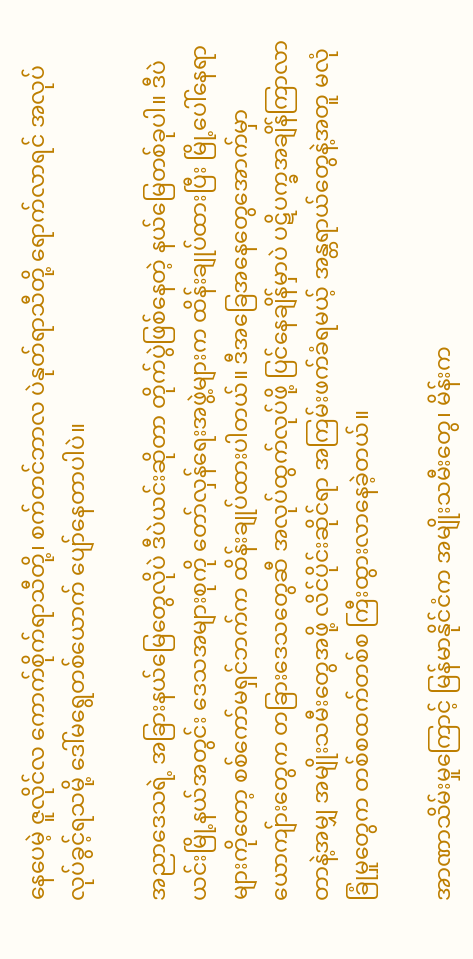နေပေမဲ့ ဇူလိုင်လ ကောက်စိုက်ရာသီတို့၊ စက်တင်ဘာလ ပဲနုတ်ရာသီတို့ ရောက်လာရင် အလုပ်လုပ်ခွင့်ရသမို့ ဒေါ်မရွေတစ်ယောက် ပျော်နေတာပါပဲ။

အညာဒေသရဲ့ အခြားနယ်မြေတွေလိုပဲ ဒီပဲယင်းဆိုတာ တိုက်ပွဲဖြစ်နေတဲ့ နယ်မြေတစ်ခုပါ။ ဒီပဲယင်းမြို့နယ်အတွင်း ဒေသအများစုကို တော်လှန်ရေးအဖွဲ့များက ထိန်းချုပ်ထားပြီး မြို့ပေါ်နေရာများကိုတော့ စစ်ကော်မရှင်ဘက်က ထိန်းချုပ်ထားပါတယ်။ ဒီအခြေအနေတွေအောက်မှာ ယောကျ်ားတွေက တခြားဒေသတွေဆီ အလုပ်ထွက်လုပ်ဖို့ ပြင်နေချိန်မှာပဲ ပဋိပက္ခအချိန်ကြာလာတာနဲ့အမျှ အမျိုးသမီးတွေအဖို့ လိင်ပိုင်းဆိုင်ရာ အကြမ်းဖက်ခံရမယ့် အန္တရာယ်တွေနဲ့အတူ မလုံခြုံမှုတွေက တစ်စထက်တစ်စ ကြီးထွားလာနေခဲ့တယ်။

အာဏာသိမ်းမှုကြောင့် မြန်မာနိုင်ငံက အမျိုးသမီးတွေ၊ မိန်းက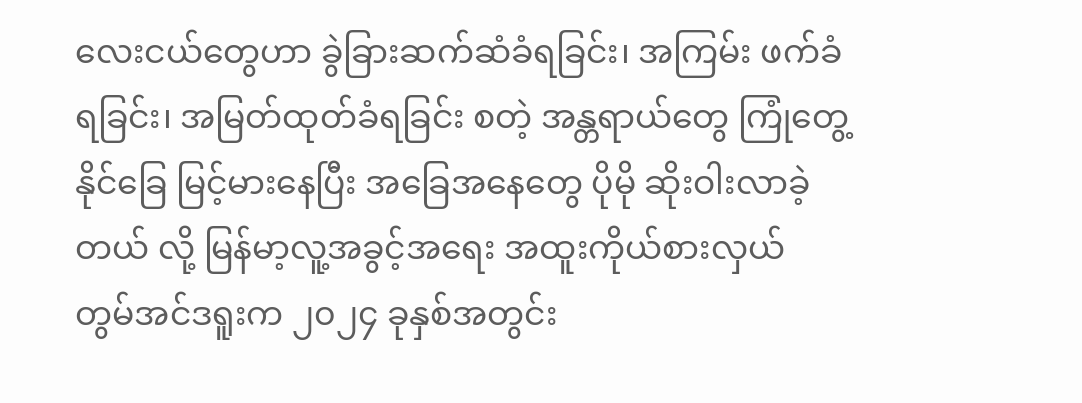လေးငယ်တွေဟာ ခွဲခြားဆက်ဆံခံရခြင်း၊ အကြမ်း ဖက်ခံရခြင်း၊ အမြတ်ထုတ်ခံရခြင်း စတဲ့ အန္တရာယ်တွေ ကြုံတွေ့နိုင်ခြေ မြင့်မားနေပြီး အခြေအနေတွေ ပိုမို ဆိုးဝါးလာခဲ့တယ် လို့ မြန်မာ့လူ့အခွင့်အရေး အထူးကိုယ်စားလှယ် တွမ်အင်ဒရူးက ၂၀၂၄ ခုနှစ်အတွင်း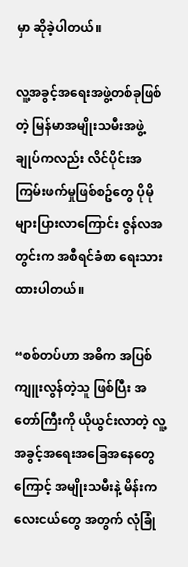မှာ ဆိုခဲ့ပါတယ်။

လူ့အခွင့်အရေးအဖွဲ့တစ်ခုဖြစ်တဲ့ မြန်မာအမျိုးသမီးအဖွဲ့ချုပ်ကလည်း လိင်ပိုင်းအကြမ်းဖက်မှုဖြစ်စဥ်တွေ ပိုမို များပြားလာကြောင်း ဇွန်လအတွင်းက အစီရင်ခံစာ ရေးသားထားပါတယ်။

“စစ်တပ်ဟာ အဓိက အပြစ်ကျူးလွန်တဲ့သူ ဖြစ်ပြီး အတော်ကြီးကို ယိုယွင်းလာတဲ့ လူ့အခွင့်အရေးအခြေအနေတွေကြောင့် အမျိုးသမီးနဲ့ မိန်းကလေးငယ်တွေ အတွက် လုံခြုံ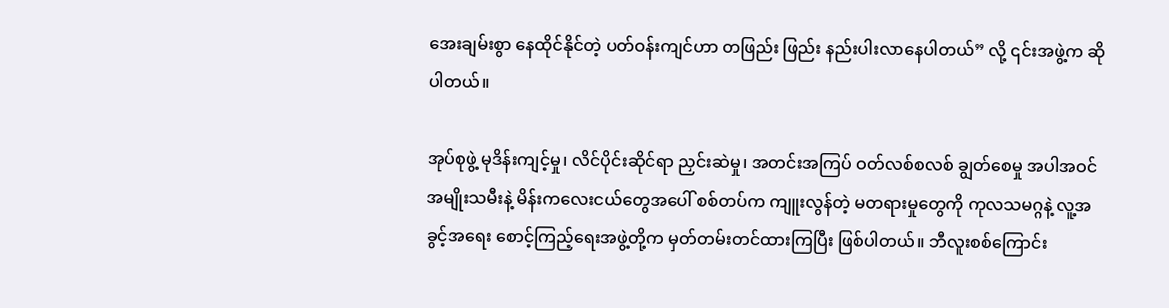အေးချမ်းစွာ နေထိုင်နိုင်တဲ့ ပတ်ဝန်းကျင်ဟာ တဖြည်း ဖြည်း နည်းပါးလာနေပါတယ်” လို့ ၎င်းအဖွဲ့က ဆိုပါတယ်။

အုပ်စုဖွဲ့ မုဒိန်းကျင့်မှု၊ လိင်ပိုင်းဆိုင်ရာ ညှင်းဆဲမှု၊ အတင်းအကြပ် ဝတ်လစ်စလစ် ချွတ်စေမှု အပါအဝင် အမျိုးသမီးနဲ့ မိန်းကလေးငယ်တွေအပေါ် စစ်တပ်က ကျူးလွန်တဲ့ မတရားမှုတွေကို ကုလသမဂ္ဂနဲ့ လူ့အခွင့်အရေး စောင့်ကြည့်ရေးအဖွဲ့တို့က မှတ်တမ်းတင်ထားကြပြီး ဖြစ်ပါတယ်။ ဘီလူးစစ်ကြောင်း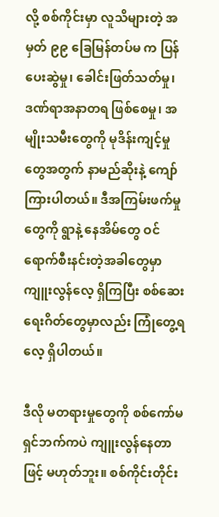လို့ စစ်ကိုင်းမှာ လူသိများတဲ့ အမှတ် ၉၉ ခြေမြန်တပ်မ က ပြန်ပေးဆွဲမှု၊ ခေါင်းဖြတ်သတ်မှု၊ ဒဏ်ရာအနာတရ ဖြစ်စေမှု၊ အမျိုးသမီးတွေကို မုဒိန်းကျင့်မှုတွေအတွက် နာမည်ဆိုးနဲ့ ကျော်ကြားပါတယ်။ ဒီအကြမ်းဖက်မှုတွေကို ရွာနဲ့ နေအိမ်တွေ ဝင်ရောက်စီးနင်းတဲ့အခါတွေမှာ ကျူးလွန်လေ့ ရှိကြပြီး စစ်ဆေးရေးဂိတ်တွေမှာလည်း ကြုံတွေ့ရလေ့ ရှိပါတယ်။

ဒီလို မတရားမှုတွေကို စစ်ကော်မရှင်ဘက်ကပဲ ကျူးလွန်နေတာဖြင့် မဟုတ်ဘူး။ စစ်ကိုင်းတိုင်း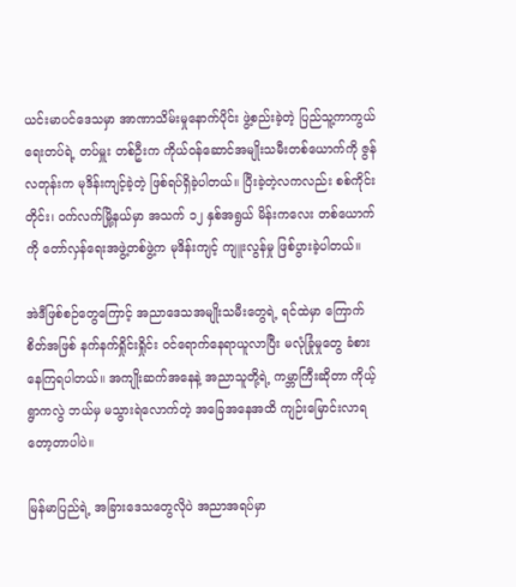ယင်းမာပင်ဒေသမှာ အာဏာသိမ်းမှုနောက်ပိုင်း ဖွဲ့စည်းခဲ့တဲ့ ပြည်သူ့ကာကွယ်ရေးတပ်ရဲ့ တပ်မှူး တစ်ဦးက ကိုယ်ဝန်ဆောင်အမျိုးသမီးတစ်ယောက်ကို ဇွန်လတုန်းက မုဒိန်းကျင့်ခဲ့တဲ့ ဖြစ်ရပ်ရှိခဲ့ပါတယ်။ ပြီးခဲ့တဲ့လကလည်း စစ်ကိုင်းတိုင်း၊ ဝက်လက်မြို့နယ်မှာ အသက် ၁၂ နှစ်အရွယ် မိန်းကလေး တစ်ယောက်ကို တော်လှန်ရေးအဖွဲ့တစ်ဖွဲ့က မုဒိန်းကျင့် ကျူးလွန်မှု ဖြစ်ပွားခဲ့ပါတယ်။

အဲဒီဖြစ်စဉ်တွေကြောင့် အညာဒေသအမျိုးသမီးတွေရဲ့ ရင်ထဲမှာ ကြောက်စိတ်အဖြစ် နက်နက်ရှိုင်းရှိုင်း ဝင်ရောက်နေရာယူလာပြီး မလုံခြုံမှုတွေ ခံစားနေကြရပါတယ်။ အကျိုးဆက်အနေနဲ့ အညာသူတို့ရဲ့ ကမ္ဘာကြီးဆိုတာ ကိုယ့်ရွာကလွဲ ဘယ်မှ မသွားရဲလောက်တဲ့ အခြေအနေအထိ ကျဉ်းမြောင်းလာရတော့တာပါပဲ။

မြန်မာပြည်ရဲ့ အခြားဒေသတွေလိုပဲ အညာအရပ်မှာ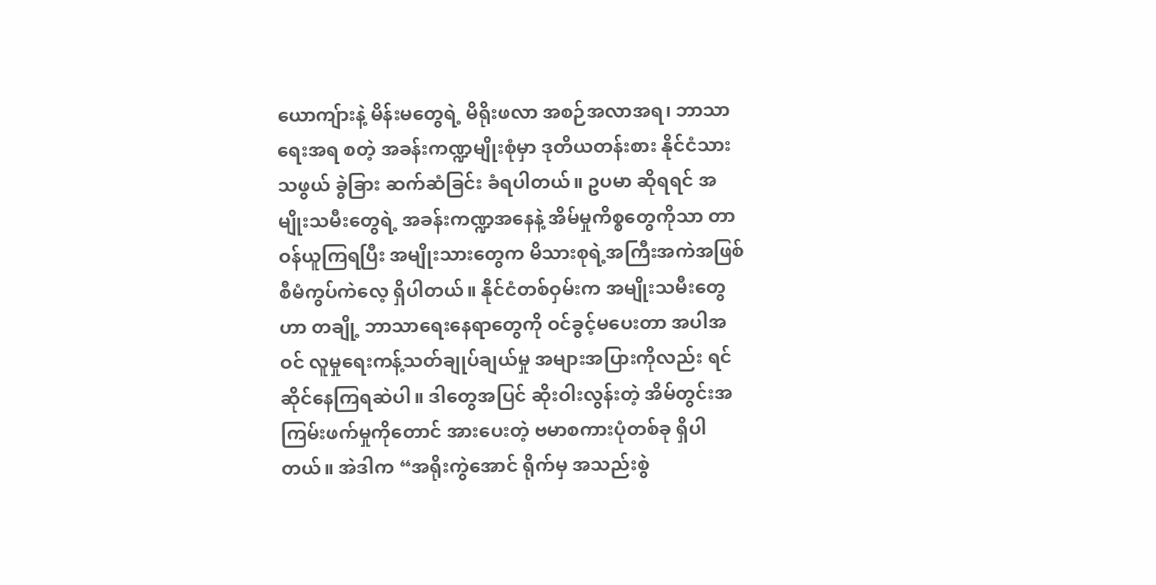ယောကျ်ားနဲ့ မိန်းမတွေရဲ့ မိရိုးဖလာ အစဉ်အလာအရ၊ ဘာသာရေးအရ စတဲ့ အခန်းကဏ္ဍမျိုးစုံမှာ ဒုတိယတန်းစား နိုင်ငံသားသဖွယ် ခွဲခြား ဆက်ဆံခြင်း ခံရပါတယ်။ ဥပမာ ဆိုရရင် အမျိုးသမီးတွေရဲ့ အခန်းကဏ္ဍအနေနဲ့ အိမ်မှုကိစ္စတွေကိုသာ တာဝန်ယူကြရပြီး အမျိုးသားတွေက မိသားစုရဲ့အကြီးအကဲအဖြစ် စီမံကွပ်ကဲလေ့ ရှိပါတယ်။ နိုင်ငံတစ်ဝှမ်းက အမျိုးသမီးတွေဟာ တချို့ ဘာသာရေးနေရာတွေကို ဝင်ခွင့်မပေးတာ အပါအဝင် လူမှုရေးကန့်သတ်ချုပ်ချယ်မှု အများအပြားကိုလည်း ရင်ဆိုင်နေကြရဆဲပါ။ ဒါတွေအပြင် ဆိုးဝါးလွန်းတဲ့ အိမ်တွင်းအကြမ်းဖက်မှုကိုတောင် အားပေးတဲ့ ဗမာစကားပုံတစ်ခု ရှိပါတယ်။ အဲဒါက “အရိုးကွဲအောင် ရိုက်မှ အသည်းစွဲ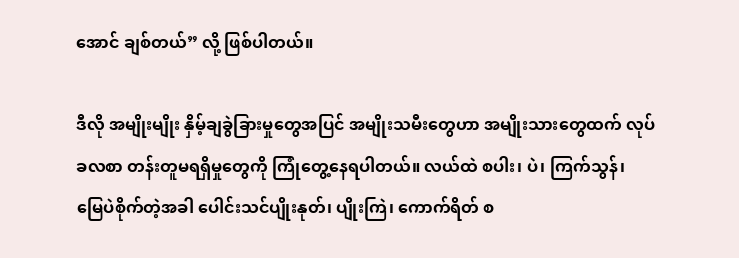အောင် ချစ်တယ်” လို့ ဖြစ်ပါတယ်။

ဒီလို အမျိုးမျိုး နှိမ့်ချခွဲခြားမှုတွေအပြင် အမျိုးသမီးတွေဟာ အမျိုးသားတွေထက် လုပ်ခလစာ တန်းတူမရရှိမှုတွေကို ကြုံတွေ့နေရပါတယ်။ လယ်ထဲ စပါး၊ ပဲ၊ ကြက်သွန်၊ မြေပဲစိုက်တဲ့အခါ ပေါင်းသင်ပျိုးနုတ်၊ ပျိုးကြဲ၊ ကောက်ရိတ် စ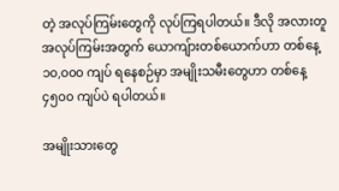တဲ့ အလုပ်ကြမ်းတွေကို လုပ်ကြရပါတယ်။ ဒီလို အလားတူ အလုပ်ကြမ်းအတွက် ယောကျ်ားတစ်ယောက်ဟာ တစ်နေ့ ၁၀,၀၀၀ ကျပ် ရနေစဉ်မှာ အမျိုးသမီးတွေဟာ တစ်နေ့ ၄၅၀၀ ကျပ်ပဲ ရပါတယ်။

အမျိုးသားတွေ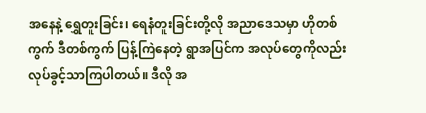အနေနဲ့ ရွှေတူးခြင်း၊ ရေနံတူးခြင်းတို့လို အညာဒေသမှာ ဟိုတစ်ကွက် ဒီတစ်ကွက် ပြန့်ကြဲနေတဲ့ ရွာအပြင်က အလုပ်တွေကိုလည်း လုပ်ခွင့်သာကြပါတယ်။ ဒီလို အ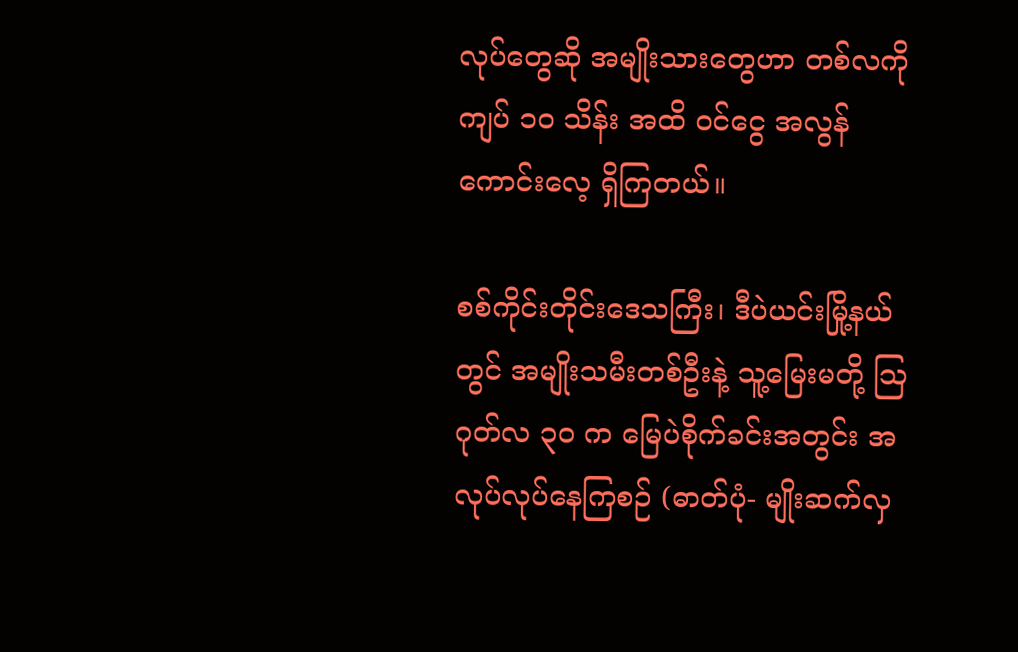လုပ်တွေဆို အမျိုးသားတွေဟာ တစ်လကို ကျပ် ၁၀ သိန်း အထိ ဝင်ငွေ အလွန်ကောင်းလေ့ ရှိကြတယ်။

စစ်ကိုင်းတိုင်းဒေသကြီး၊ ဒီပဲယင်းမြို့နယ်တွင် အမျိုးသမီးတစ်ဦးနဲ့ သူ့မြေးမတို့ ဩဂုတ်လ ၃၀ က မြေပဲစိုက်ခင်းအတွင်း အလုပ်လုပ်နေကြစဉ် (ဓာတ်ပုံ- မျိုးဆက်လှ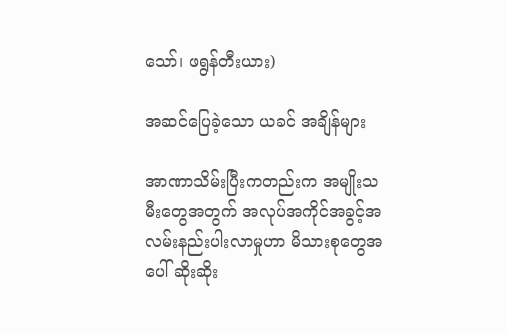သော်၊ ဖရွန်တီးယား)

အဆင်ပြေခဲ့သော ယခင် အချိန်များ

အာဏာသိမ်းပြီးကတည်းက အမျိုးသမီးတွေအတွက် အလုပ်အကိုင်အခွင့်အလမ်းနည်းပါးလာမှုဟာ မိသားစုတွေအပေါ် ဆိုးဆိုး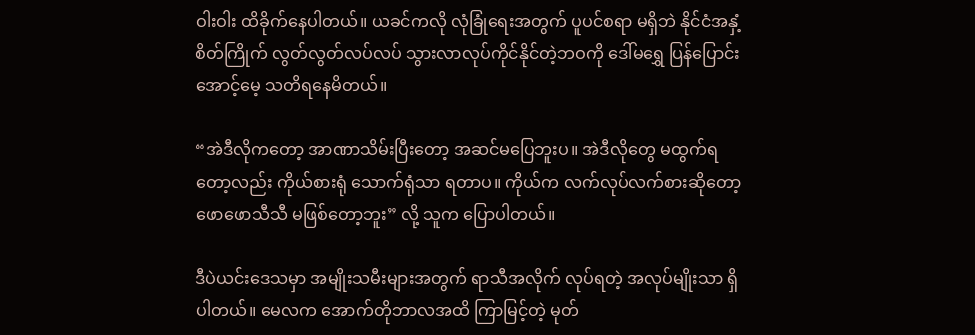ဝါးဝါး ထိခိုက်နေပါတယ်။ ယခင်ကလို လုံခြုံရေးအတွက် ပူပင်စရာ မရှိဘဲ နိုင်ငံအနှံ့ စိတ်ကြိုက် လွတ်လွတ်လပ်လပ် သွားလာလုပ်ကိုင်နိုင်တဲ့ဘဝကို ဒေါ်မရွှေ ပြန်ပြောင်း အောင့်မေ့ သတိရနေမိတယ်။

“အဲဒီလိုကတော့ အာဏာသိမ်းပြီးတော့ အဆင်မပြေဘူးပ။ အဲဒီလိုတွေ မထွက်ရတော့လည်း ကိုယ်စားရုံ သောက်ရုံသာ ရတာပ။ ကိုယ်က လက်လုပ်လက်စားဆိုတော့ ဖောဖောသီသီ မဖြစ်တော့ဘူး” လို့ သူက ပြောပါတယ်။

ဒီပဲယင်းဒေသမှာ အမျိုးသမီးများအတွက် ရာသီအလိုက် လုပ်ရတဲ့ အလုပ်မျိုးသာ ရှိပါတယ်။ မေလက အောက်တိုဘာလအထိ ကြာမြင့်တဲ့ မုတ်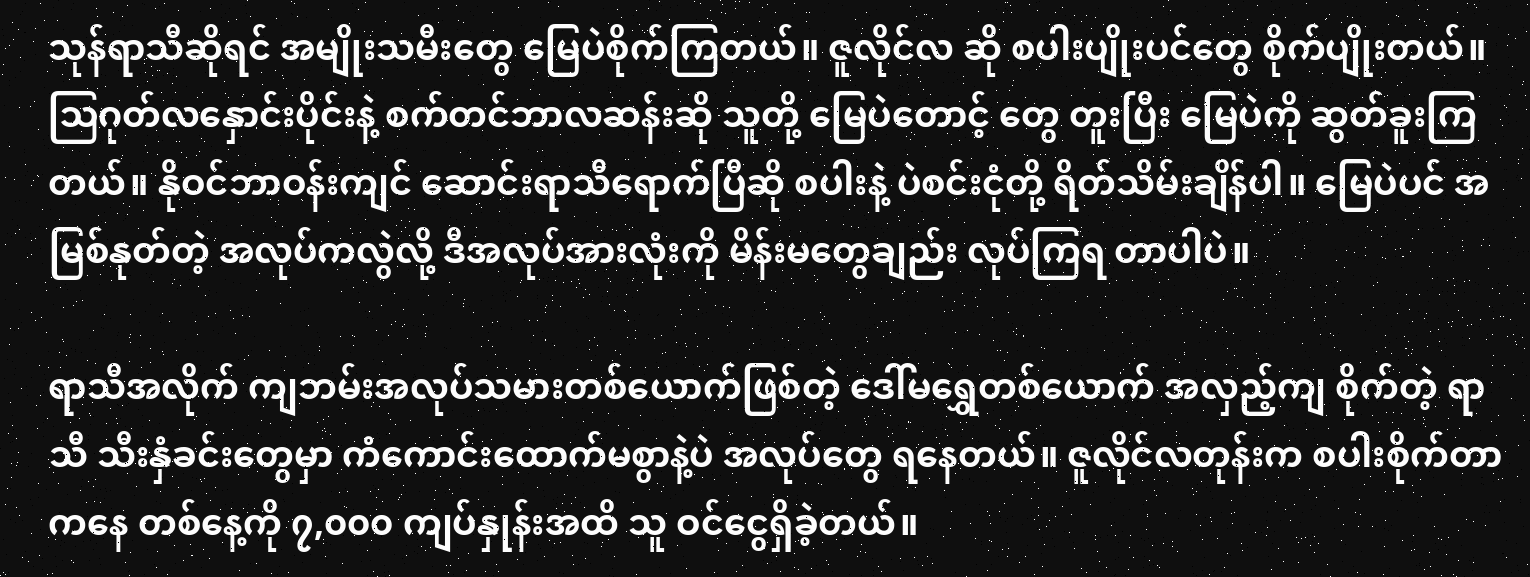သုန်ရာသီဆိုရင် အမျိုးသမီးတွေ မြေပဲစိုက်ကြတယ်။ ဇူလိုင်လ ဆို စပါးပျိုးပင်တွေ စိုက်ပျိုးတယ်။ ဩဂုတ်လနှောင်းပိုင်းနဲ့ စက်တင်ဘာလဆန်းဆို သူတို့ မြေပဲတောင့် တွေ တူးပြီး မြေပဲကို ဆွတ်ခူးကြတယ်။ နိုဝင်ဘာဝန်းကျင် ဆောင်းရာသီရောက်ပြီဆို စပါးနဲ့ ပဲစင်းငုံတို့ ရိတ်သိမ်းချိန်ပါ။ မြေပဲပင် အမြစ်နုတ်တဲ့ အလုပ်ကလွဲလို့ ဒီအလုပ်အားလုံးကို မိန်းမတွေချည်း လုပ်ကြရ တာပါပဲ။

ရာသီအလိုက် ကျဘမ်းအလုပ်သမားတစ်ယောက်ဖြစ်တဲ့ ဒေါ်မရွှေတစ်ယောက် အလှည့်ကျ စိုက်တဲ့ ရာသီ သီးနှံခင်းတွေမှာ ကံကောင်းထောက်မစွာနဲ့ပဲ အလုပ်တွေ ရနေတယ်။ ဇူလိုင်လတုန်းက စပါးစိုက်တာကနေ တစ်နေ့ကို ၇,၀၀၀ ကျပ်နှုန်းအထိ သူ ဝင်ငွေရှိခဲ့တယ်။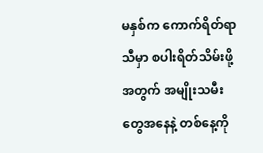မနှစ်က ကောက်ရိတ်ရာသီမှာ စပါးရိတ်သိမ်းဖို့ အတွက် အမျိုးသမီးတွေအနေနဲ့ တစ်နေ့ကို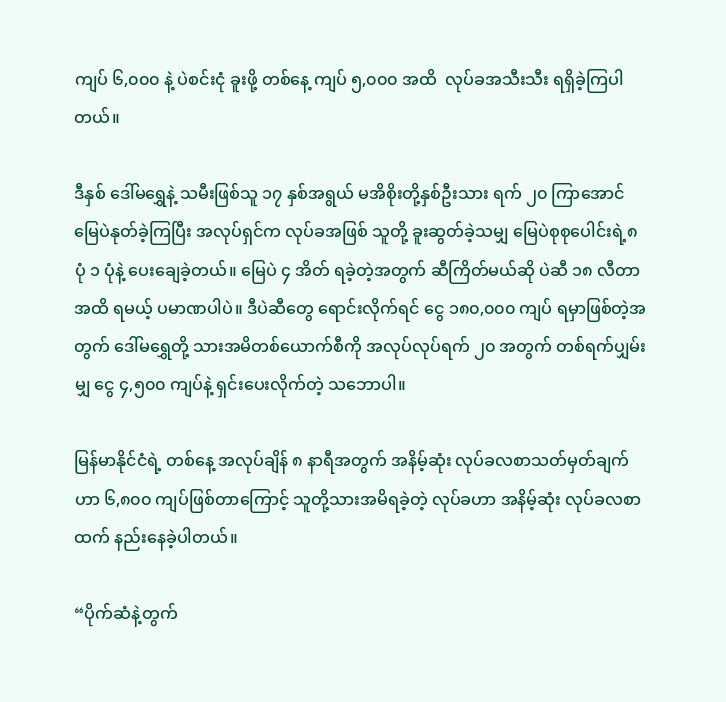ကျပ် ၆,၀၀၀ နဲ့ ပဲစင်းငုံ ခူးဖို့ တစ်နေ့ ကျပ် ၅,၀၀၀ အထိ  လုပ်ခအသီးသီး ရရှိခဲ့ကြပါတယ်။

ဒီနှစ် ဒေါ်မရွှေနဲ့ သမီးဖြစ်သူ ၁၇ နှစ်အရွယ် မအိစိုးတို့နှစ်ဦးသား ရက် ၂၀ ကြာအောင် မြေပဲနုတ်ခဲ့ကြပြီး အလုပ်ရှင်က လုပ်ခအဖြစ် သူတို့ ခူးဆွတ်ခဲ့သမျှ မြေပဲစုစုပေါင်းရဲ့၈ ပုံ ၁ ပုံနဲ့ ပေးချေခဲ့တယ်။ မြေပဲ ၄ အိတ် ရခဲ့တဲ့အတွက် ဆီကြိတ်မယ်ဆို ပဲဆီ ၁၈ လီတာအထိ ရမယ့် ပမာဏပါပဲ။ ဒီပဲဆီတွေ ရောင်းလိုက်ရင် ငွေ ၁၈၀,၀၀၀ ကျပ် ရမှာဖြစ်တဲ့အတွက် ဒေါ်မရွှေတို့ သားအမိတစ်ယောက်စီကို အလုပ်လုပ်ရက် ၂၀ အတွက် တစ်ရက်ပျှမ်းမျှ ငွေ ၄,၅၀၀ ကျပ်နဲ့ ရှင်းပေးလိုက်တဲ့ သဘောပါ။

မြန်မာနိုင်ငံရဲ့ တစ်နေ့ အလုပ်ချိန် ၈ နာရီအတွက် အနိမ့်ဆုံး လုပ်ခလစာသတ်မှတ်ချက်ဟာ ၆,၈၀၀ ကျပ်ဖြစ်တာကြောင့် သူတို့သားအမိရခဲ့တဲ့ လုပ်ခဟာ အနိမ့်ဆုံး လုပ်ခလစာထက် နည်းနေခဲ့ပါတယ်။

“ပိုက်ဆံနဲ့တွက်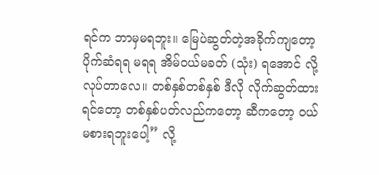ရင်က ဘာမှမရဘူး။ မြေပဲဆွတ်တဲ့အခိုက်ကျတော့ ပိုက်ဆံရရ မရရ အိမ်ဝယ်မခတ် (သုံး) ရအောင် လို့ လုပ်တာလေ။ တစ်နှစ်တစ်နှစ် ဒီလို လိုက်ဆွတ်ထားရင်တော့ တစ်နှစ်ပတ်လည်ကတော့ ဆီကတော့ ဝယ်မစားရဘူးပေါ့” လို့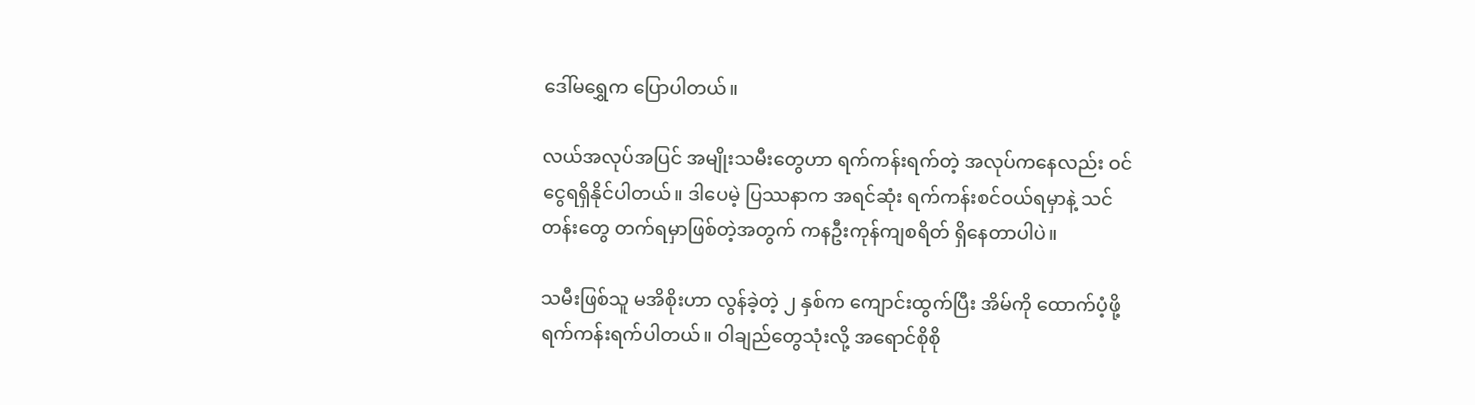ဒေါ်မရွှေက ပြောပါတယ်။

လယ်အလုပ်အပြင် အမျိုးသမီးတွေဟာ ရက်ကန်းရက်တဲ့ အလုပ်ကနေလည်း ဝင်ငွေရရှိနိုင်ပါတယ်။ ဒါပေမဲ့ ပြဿနာက အရင်ဆုံး ရက်ကန်းစင်ဝယ်ရမှာနဲ့ သင်တန်းတွေ တက်ရမှာဖြစ်တဲ့အတွက် ကနဦးကုန်ကျစရိတ် ရှိနေတာပါပဲ။

သမီးဖြစ်သူ မအိစိုးဟာ လွန်ခဲ့တဲ့ ၂ နှစ်က ကျောင်းထွက်ပြီး အိမ်ကို ထောက်ပံ့ဖို့ ရက်ကန်းရက်ပါတယ်။ ဝါချည်တွေသုံးလို့ အရောင်စိုစို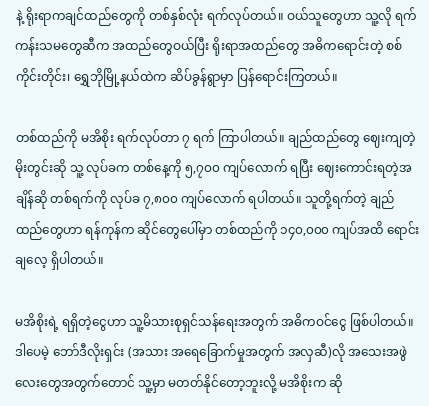နဲ့ ရိုးရာကချင်ထည်တွေကို တစ်နှစ်လုံး ရက်လုပ်တယ်။ ဝယ်သူတွေဟာ သူ့လို ရက်ကန်းသမတွေဆီက အထည်တွေဝယ်ပြီး ရိုးရာအထည်တွေ အဓိကရောင်းတဲ့ စစ်ကိုင်းတိုင်း၊ ရွှေဘိုမြို့နယ်ထဲက ဆိပ်ခွန်ရွာမှာ ပြန်ရောင်းကြတယ်။

တစ်ထည်ကို မအိစိုး ရက်လုပ်တာ ၇ ရက် ကြာပါတယ်။ ချည်ထည်တွေ ဈေးကျတဲ့ မိုးတွင်းဆို သူ့ လုပ်ခက တစ်နေ့ကို ၅,၇၀၀ ကျပ်လောက် ရပြီး ဈေးကောင်းရတဲ့အချိန်ဆို တစ်ရက်ကို လုပ်ခ ၇,၈၀၀ ကျပ်လောက် ရပါတယ်။ သူတို့ရက်တဲ့ ချည်ထည်တွေဟာ ရန်ကုန်က ဆိုင်တွေပေါ်မှာ တစ်ထည်ကို ၁၄၀,၀၀၀ ကျပ်အထိ ရောင်းချလေ့ ရှိပါတယ်။

မအိစိုးရဲ့ ရရှိတဲ့ငွေဟာ သူ့မိသားစုရှင်သန်ရေးအတွက် အဓိကဝင်ငွေ ဖြစ်ပါတယ်။ ဒါပေမဲ့ ဘော်ဒီလိုးရှင်း (အသား အရေခြောက်မှုအတွက် အလှဆီ)လို အသေးအဖွဲလေးတွေအတွက်တောင် သူ့မှာ မတတ်နိုင်တော့ဘူးလို့ မအိစိုးက ဆို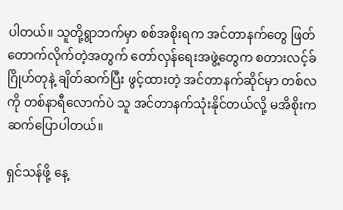ပါတယ်။ သူတို့ရွာဘက်မှာ စစ်အစိုးရက အင်တာနက်တွေ ဖြတ်တောက်လိုက်တဲ့အတွက် တော်လှန်ရေးအဖွဲ့တွေက စတားလင့်ခ်ဂြိုဟ်တုနဲ့ ချိတ်ဆက်ပြီး ဖွင့်ထားတဲ့ အင်တာနက်ဆိုင်မှာ တစ်လကို တစ်နာရီလောက်ပဲ သူ အင်တာနက်သုံးနိုင်တယ်လို့ မအိစိုးက ဆက်ပြောပါတယ်။

ရှင်သန်ဖို့ နေ့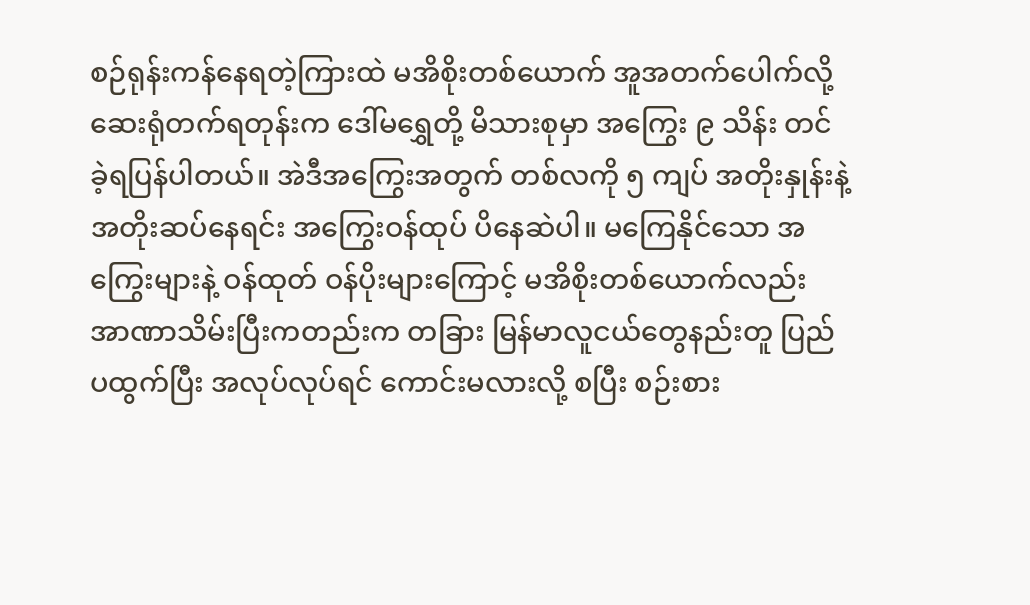စဉ်ရုန်းကန်နေရတဲ့ကြားထဲ မအိစိုးတစ်ယောက် အူအတက်ပေါက်လို့ ဆေးရုံတက်ရတုန်းက ဒေါ်မရွှေတို့ မိသားစုမှာ အကြွေး ၉ သိန်း တင်ခဲ့ရပြန်ပါတယ်။ အဲဒီအကြွေးအတွက် တစ်လကို ၅ ကျပ် အတိုးနှုန်းနဲ့ အတိုးဆပ်နေရင်း အကြွေးဝန်ထုပ် ပိနေဆဲပါ။ မကြေနိုင်သော အကြွေးများနဲ့ ဝန်ထုတ် ဝန်ပိုးများကြောင့် မအိစိုးတစ်ယောက်လည်း အာဏာသိမ်းပြီးကတည်းက တခြား မြန်မာလူငယ်တွေနည်းတူ ပြည်ပထွက်ပြီး အလုပ်လုပ်ရင် ကောင်းမလားလို့ စပြီး စဉ်းစား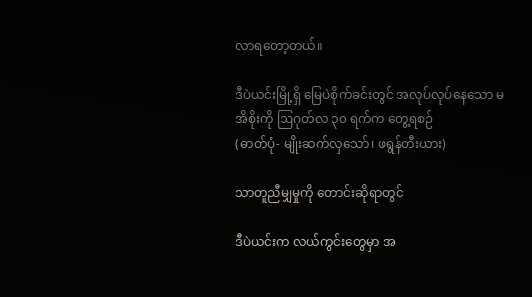လာရတော့တယ်။

ဒီပဲယင်းမြို့ရှိ မြေပဲစိုက်ခင်းတွင် အလုပ်လုပ်နေသော မအိစိုးကို ဩဂုတ်လ ၃၀ ရက်က တွေ့ရစဉ်
(ဓာတ်ပုံ- မျိုးဆက်လှသော်၊ ဖရွန်တီးယား)

သာတူညီမျှမှုကို တောင်းဆိုရာတွင်

ဒီပဲယင်းက လယ်ကွင်းတွေမှာ အ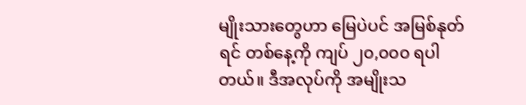မျိုးသားတွေဟာ မြေပဲပင် အမြစ်နုတ်ရင် တစ်နေ့ကို ကျပ် ၂၀,၀၀၀ ရပါတယ်။ ဒီအလုပ်ကို အမျိုးသ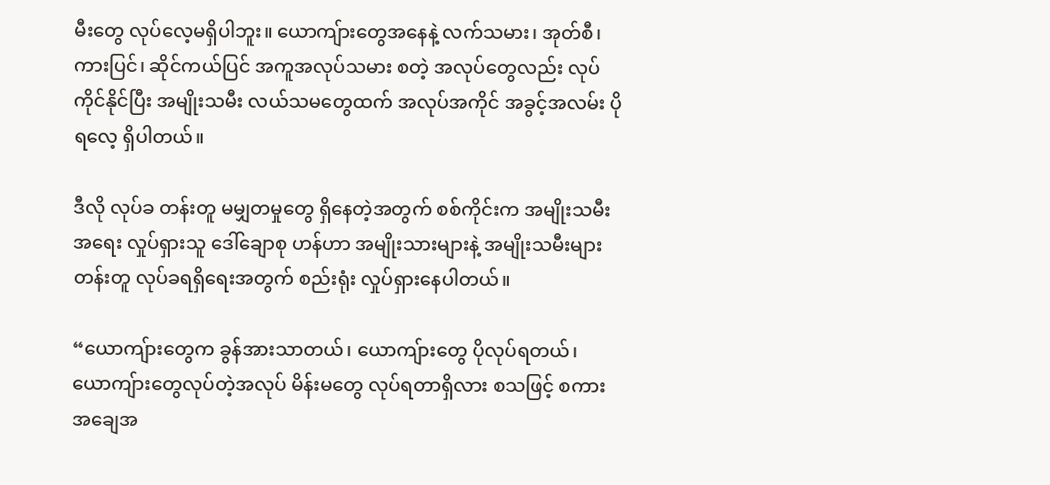မီးတွေ လုပ်လေ့မရှိပါဘူး။ ယောကျ်ားတွေအနေနဲ့ လက်သမား၊ အုတ်စီ၊ ကားပြင်၊ ဆိုင်ကယ်ပြင် အကူအလုပ်သမား စတဲ့ အလုပ်တွေလည်း လုပ်ကိုင်နိုင်ပြီး အမျိုးသမီး လယ်သမတွေထက် အလုပ်အကိုင် အခွင့်အလမ်း ပိုရလေ့ ရှိပါတယ်။

ဒီလို လုပ်ခ တန်းတူ မမျှတမှုတွေ ရှိနေတဲ့အတွက် စစ်ကိုင်းက အမျိုးသမီးအရေး လှုပ်ရှားသူ ဒေါ်ချောစု ဟန်ဟာ အမျိုးသားများနဲ့ အမျိုးသမီးများ တန်းတူ လုပ်ခရရှိရေးအတွက် စည်းရုံး လှုပ်ရှားနေပါတယ်။

“ယောကျ်ားတွေက ခွန်အားသာတယ်၊ ယောကျ်ားတွေ ပိုလုပ်ရတယ်၊ ယောကျ်ားတွေလုပ်တဲ့အလုပ် မိန်းမတွေ လုပ်ရတာရှိလား စသဖြင့် စကား အချေအ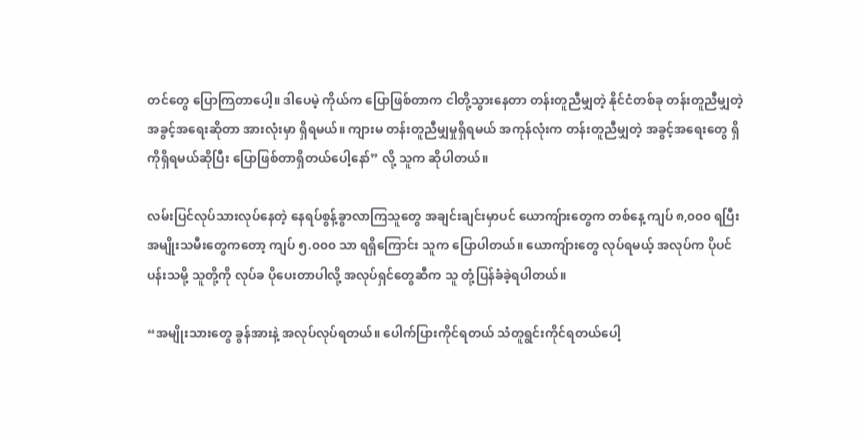တင်တွေ ပြောကြတာပေါ့။ ဒါပေမဲ့ ကိုယ်က ပြောဖြစ်တာက ငါတို့သွားနေတာ တန်းတူညီမျှတဲ့ နိုင်ငံတစ်ခု တန်းတူညီမျှတဲ့ အခွင့်အရေးဆိုတာ အားလုံးမှာ ရှိရမယ်။ ကျားမ တန်းတူညီမျှမှုရှိရမယ် အကုန်လုံးက တန်းတူညီမျှတဲ့ အခွင့်အရေးတွေ ရှိကိုရှိရမယ်ဆိုပြီး ပြောဖြစ်တာရှိတယ်ပေါ့နော်” လို့ သူက ဆိုပါတယ်။

လမ်းပြင်လုပ်သားလုပ်နေတဲ့ နေရပ်စွန့်ခွာလာကြသူတွေ အချင်းချင်းမှာပင် ယောကျ်ားတွေက တစ်နေ့ ကျပ် ၈,၀၀၀ ရပြီး အမျိုးသမီးတွေကတော့ ကျပ် ၅.၀၀၀ သာ ရရှိကြောင်း သူက ပြောပါတယ်။ ယောကျ်ားတွေ လုပ်ရမယ့် အလုပ်က ပိုပင်ပန်းသမို့ သူတို့ကို လုပ်ခ ပိုပေးတာပါလို့ အလုပ်ရှင်တွေဆီက သူ တုံ့ပြန်ခံခဲ့ရပါတယ်။

“အမျိုးသားတွေ ခွန်အားနဲ့ အလုပ်လုပ်ရတယ်။ ပေါက်ပြားကိုင်ရတယ် သံတူရွင်းကိုင်ရတယ်ပေါ့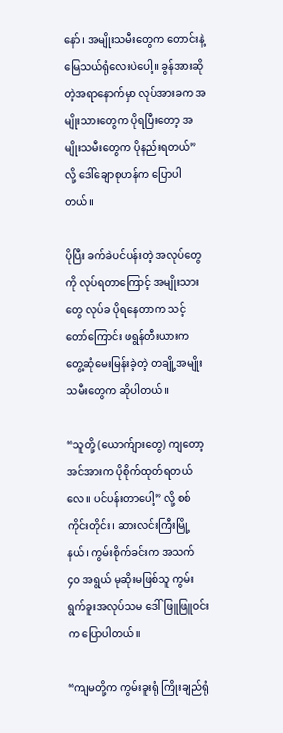နော်၊ အမျိုးသမီးတွေက တောင်းနဲ့ မြေသယ်ရုံလေးပဲပေါ့။ ခွန်အားဆိုတဲ့အရာနောက်မှာ လုပ်အားခက အမျိုးသားတွေက ပိုရပြီးတော့ အမျိုးသမီးတွေက ပိုနည်းရတယ်” လို့ ဒေါ်ချောစုဟန်က ပြောပါတယ်။

ပိုပြီး ခက်ခဲပင်ပန်းတဲ့ အလုပ်တွေကို လုပ်ရတာကြောင့် အမျိုးသားတွေ လုပ်ခ ပိုရနေတာက သင့်တော်ကြောင်း ဖရွန်တီးယားက တွေ့ဆုံမေးမြန်းခဲ့တဲ့ တချို့အမျိုးသမီးတွေက ဆိုပါတယ်။

“သူတို့ (ယောက်ျားတွေ) ကျတော့ အင်အားက ပိုစိုက်ထုတ်ရတယ်လေ။ ပင်ပန်းတာပေါ့” လို့ စစ်ကိုင်းတိုင်း၊ ဆားလင်းကြီးမြို့နယ်၊ ကွမ်းစိုက်ခင်းက အသက် ၄၀ အရွယ် မုဆိုးမဖြစ်သူ ကွမ်းရွက်ခူးအလုပ်သမ ဒေါ်ဖြူဖြူဝင်းက ပြောပါတယ်။

“ကျမတို့က ကွမ်းခူးရုံ ကြိုးချည်ရုံ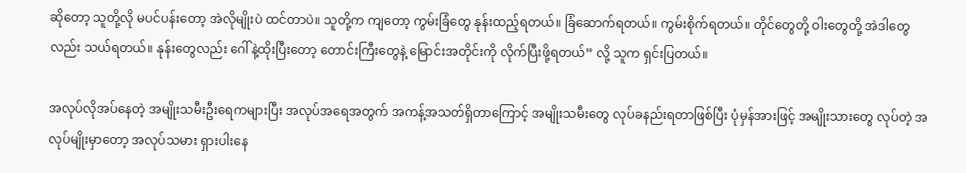ဆိုတော့ သူတို့လို မပင်ပန်းတော့ အဲလိုမျိုးပဲ ထင်တာပဲ။ သူတို့က ကျတော့ ကွမ်းခြံတွေ နုန်းထည့်ရတယ်။ ခြံဆောက်ရတယ်။ ကွမ်းစိုက်ရတယ်။ တိုင်တွေတို့ ဝါးတွေတို့ အဲဒါတွေလည်း သယ်ရတယ်။ နုန်းတွေလည်း ဂေါ်နဲ့ထိုးပြီးတော့ တောင်းကြီးတွေနဲ့ မြောင်းအတိုင်းကို လိုက်ပြီးဖို့ရတယ်” လို့ သူက ရှင်းပြတယ်။

အလုပ်လိုအပ်နေတဲ့ အမျိုးသမီးဦးရေကများပြီး အလုပ်အရေအတွက် အကန့်အသတ်ရှိတာကြောင့် အမျိုးသမီးတွေ လုပ်ခနည်းရတာဖြစ်ပြီး ပုံမှန်အားဖြင့် အမျိုးသားတွေ လုပ်တဲ့ အလုပ်မျိုးမှာတော့ အလုပ်သမား ရှားပါးနေ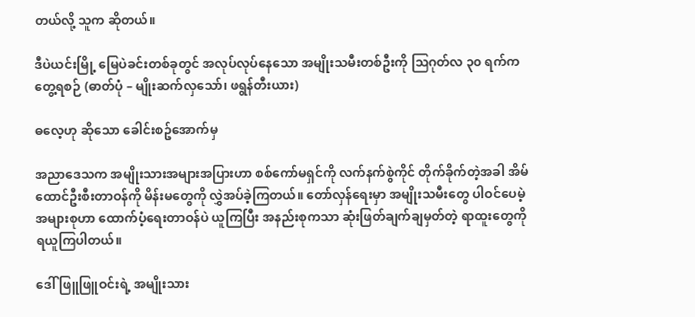တယ်လို့ သူက ဆိုတယ်။

ဒီပဲယင်းမြို့ မြေပဲခင်းတစ်ခုတွင် အလုပ်လုပ်နေသော အမျိုးသမီးတစ်ဦးကို ဩဂုတ်လ ၃၀ ရက်က တွေ့ရစဉ် (ဓာတ်ပုံ – မျိုးဆက်လှသော်၊ ဖရွန်တီးယား)

ဓလေ့ဟု ဆိုသော ခေါင်းစဥ်အောက်မှ

အညာဒေသက အမျိုးသားအများအပြားဟာ စစ်ကော်မရှင်ကို လက်နက်စွဲကိုင် တိုက်ခိုက်တဲ့အခါ အိမ်ထောင်ဦးစီးတာဝန်ကို မိန်းမတွေကို လွှဲအပ်ခဲ့ကြတယ်။ တော်လှန်ရေးမှာ အမျိုးသမီးတွေ ပါဝင်ပေမဲ့ အများစုဟာ ထောက်ပံ့ရေးတာဝန်ပဲ ယူကြပြီး အနည်းစုကသာ ဆုံးဖြတ်ချက်ချမှတ်တဲ့ ရာထူးတွေကို ရယူကြပါတယ်။

ဒေါ်ဖြူဖြူဝင်းရဲ့ အမျိုးသား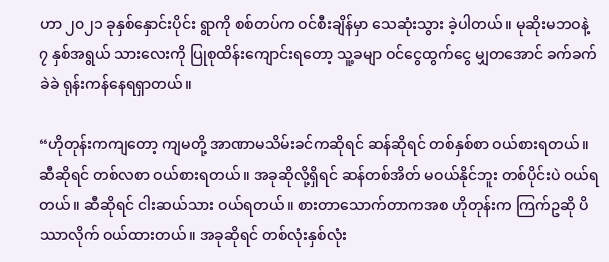ဟာ ၂၀၂၁ ခုနှစ်နှောင်းပိုင်း ရွာကို စစ်တပ်က ဝင်စီးချိန်မှာ သေဆုံးသွား ခဲ့ပါတယ်။ မုဆိုးမဘဝနဲ့ ၇ နှစ်အရွယ် သားလေးကို ပြုစုထိန်းကျောင်းရတော့ သူ့ခမျာ ဝင်ငွေထွက်ငွေ မျှတအောင် ခက်ခက်ခဲခဲ ရုန်းကန်နေရရှာတယ်။

“ဟိုတုန်းကကျတော့ ကျမတို့ အာဏာမသိမ်းခင်ကဆိုရင် ဆန်ဆိုရင် တစ်နှစ်စာ ဝယ်စားရတယ်။ ဆီဆိုရင် တစ်လစာ ဝယ်စားရတယ်။ အခုဆိုလို့ရှိရင် ဆန်တစ်အိတ် မဝယ်နိုင်ဘူး တစ်ပိုင်းပဲ ဝယ်ရတယ်။ ဆီဆိုရင် ငါးဆယ်သား ဝယ်ရတယ်။ စားတာသောက်တာကအစ ဟိုတုန်းက ကြက်ဥဆို ပိဿာလိုက် ဝယ်ထားတယ်။ အခုဆိုရင် တစ်လုံးနှစ်လုံး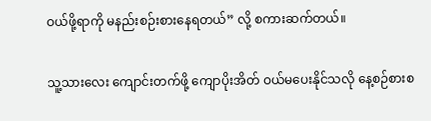ဝယ်ဖို့ရာကို မနည်းစဉ်းစားနေရတယ်” လို့ စကားဆက်တယ်။

သူ့သားလေး ကျောင်းတက်ဖို့ ကျောပိုးအိတ် ဝယ်မပေးနိုင်သလို နေ့စဉ်စားစ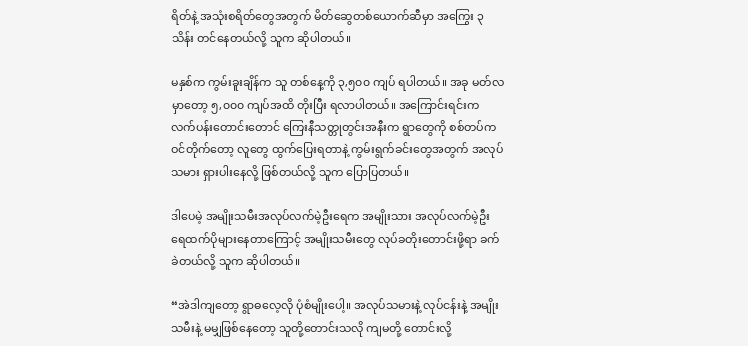ရိတ်နဲ့ အသုံးစရိတ်တွေအတွက် မိတ်ဆွေတစ်ယောက်ဆီမှာ အကြွေး ၃ သိန်း တင်နေတယ်လို့ သူက ဆိုပါတယ်။

မနှစ်က ကွမ်းခူးချိန်က သူ တစ်နေ့ကို ၃,၅၀၀ ကျပ် ရပါတယ်။ အခု မတ်လမှာတော့ ၅,၀၀၀ ကျပ်အထိ တိုးပြီး ရလာပါတယ်။ အကြောင်းရင်းက လက်ပန်းတောင်းတောင် ကြေးနီသတ္တုတွင်းအနီးက ရွာတွေကို စစ်တပ်က ဝင်တိုက်တော့ လူတွေ ထွက်ပြေးရတာနဲ့ ကွမ်းရွက်ခင်းတွေအတွက် အလုပ်သမား ရှားပါးနေလို့ ဖြစ်တယ်လို့ သူက ပြောပြတယ်။

ဒါပေမဲ့ အမျိုးသမီးအလုပ်လက်မဲ့ဦးရေက အမျိုးသား အလုပ်လက်မဲ့ဦးရေထက်ပိုများနေတာကြောင့် အမျိုးသမီးတွေ လုပ်ခတိုးတောင်းဖို့ရာ ခက်ခဲတယ်လို့ သူက ဆိုပါတယ်။

“အဲဒါကျတော့ ရွာဓလေ့လို ပုံစံမျိုးပေါ့။ အလုပ်သမားနဲ့ လုပ်ငန်းနဲ့ အမျိုးသမီးနဲ့ မမျှဖြစ်နေတော့ သူတို့တောင်းသလို ကျမတို့ တောင်းလို့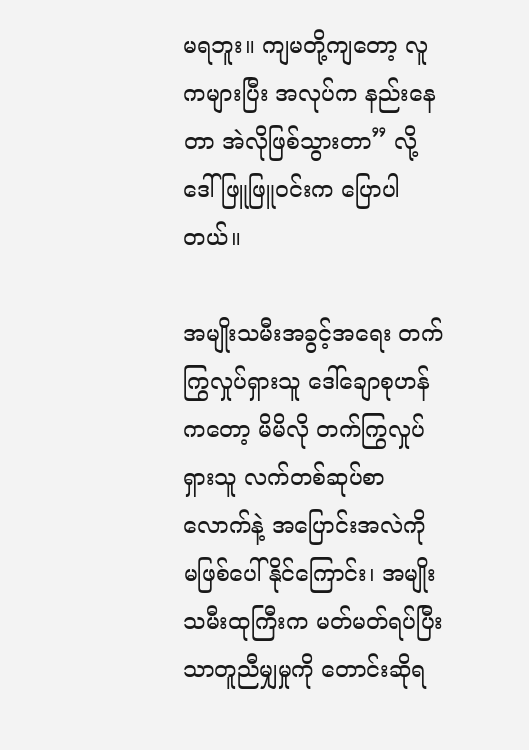မရဘူး။ ကျမတို့ကျတော့ လူကများပြီး အလုပ်က နည်းနေတာ အဲလိုဖြစ်သွားတာ” လို့ ဒေါ်ဖြူဖြူဝင်းက ပြောပါတယ်။

အမျိုးသမီးအခွင့်အရေး တက်ကြွလှုပ်ရှားသူ ဒေါ်ချောစုဟန်ကတော့ မိမိလို တက်ကြွလှုပ်ရှားသူ လက်တစ်ဆုပ်စာလောက်နဲ့ အပြောင်းအလဲကို မဖြစ်ပေါ်နိုင်ကြောင်း၊ အမျိုးသမီးထုကြီးက မတ်မတ်ရပ်ပြီး သာတူညီမျှမှုကို တောင်းဆိုရ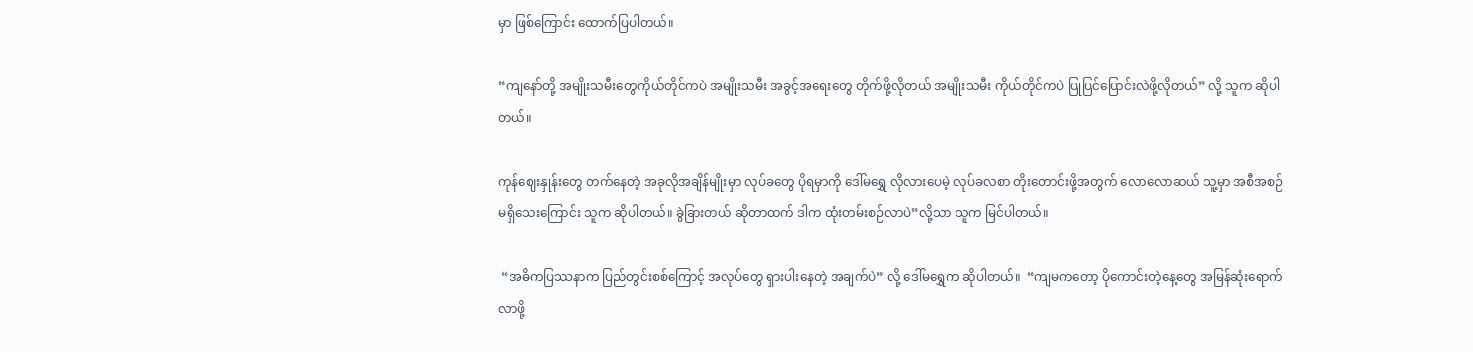မှာ ဖြစ်ကြောင်း ထောက်ပြပါတယ်။

“ကျနော်တို့ အမျိုးသမီးတွေကိုယ်တိုင်ကပဲ အမျိုးသမီး အခွင့်အရေးတွေ တိုက်ဖို့လိုတယ် အမျိုးသမီး ကိုယ်တိုင်ကပဲ ပြုပြင်ပြောင်းလဲဖို့လိုတယ်” လို့ သူက ဆိုပါတယ်။

ကုန်ဈေးနှုန်းတွေ တက်နေတဲ့ အခုလိုအချိန်မျိုးမှာ လုပ်ခတွေ ပိုရမှာကို ဒေါ်မရွှေ လိုလားပေမဲ့ လုပ်ခလစာ တိုးတောင်းဖို့အတွက် လောလောဆယ် သူ့မှာ အစီအစဉ်မရှိသေးကြောင်း သူက ဆိုပါတယ်။ ခွဲခြားတယ် ဆိုတာထက် ဒါက ထုံးတမ်းစဉ်လာပဲ”လို့သာ သူက မြင်ပါတယ်။

 “အဓိကပြဿနာက ပြည်တွင်းစစ်ကြောင့် အလုပ်တွေ ရှားပါးနေတဲ့ အချက်ပဲ” လို့ ဒေါ်မရွှေက ဆိုပါတယ်။  “ကျမကတော့ ပိုကောင်းတဲ့နေ့တွေ အမြန်ဆုံးရောက်လာဖို့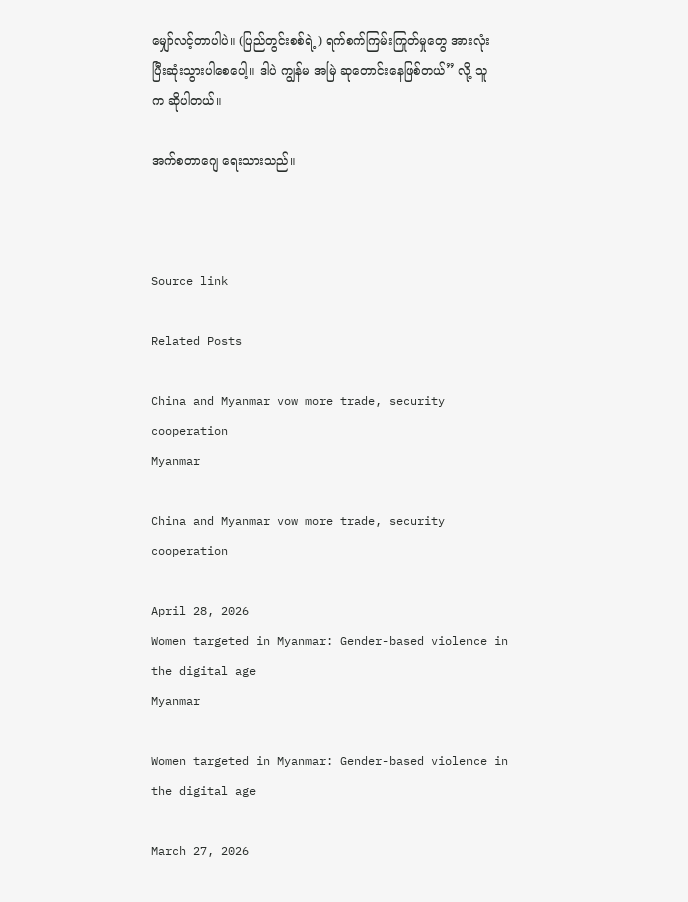မျှော်လင့်တာပါပဲ။ (ပြည်တွင်းစစ်ရဲ့) ရက်စက်ကြမ်းကြုတ်မှုတွေ အားလုံး ပြီးဆုံးသွားပါစေပေါ့။ ဒါပဲ ကျွန်မ အမြဲ ဆုတောင်းနေဖြစ်တယ်” လို့ သူက ဆိုပါတယ်။

အက်စတာဂျေ ရေးသားသည်။



Source link

Related Posts

China and Myanmar vow more trade, security cooperation
Myanmar

China and Myanmar vow more trade, security cooperation

April 28, 2026
Women targeted in Myanmar: Gender-based violence in the digital age
Myanmar

Women targeted in Myanmar: Gender-based violence in the digital age

March 27, 2026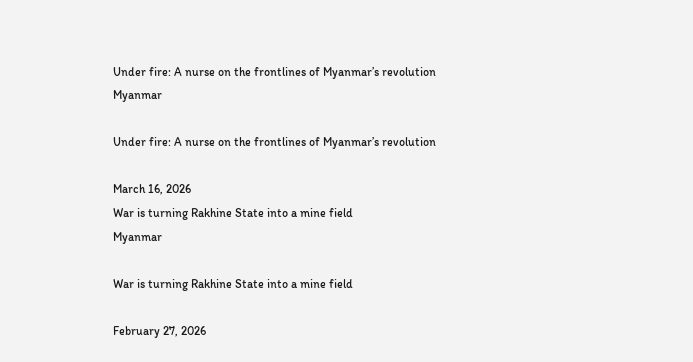Under fire: A nurse on the frontlines of Myanmar’s revolution
Myanmar

Under fire: A nurse on the frontlines of Myanmar’s revolution

March 16, 2026
War is turning Rakhine State into a mine field
Myanmar

War is turning Rakhine State into a mine field

February 27, 2026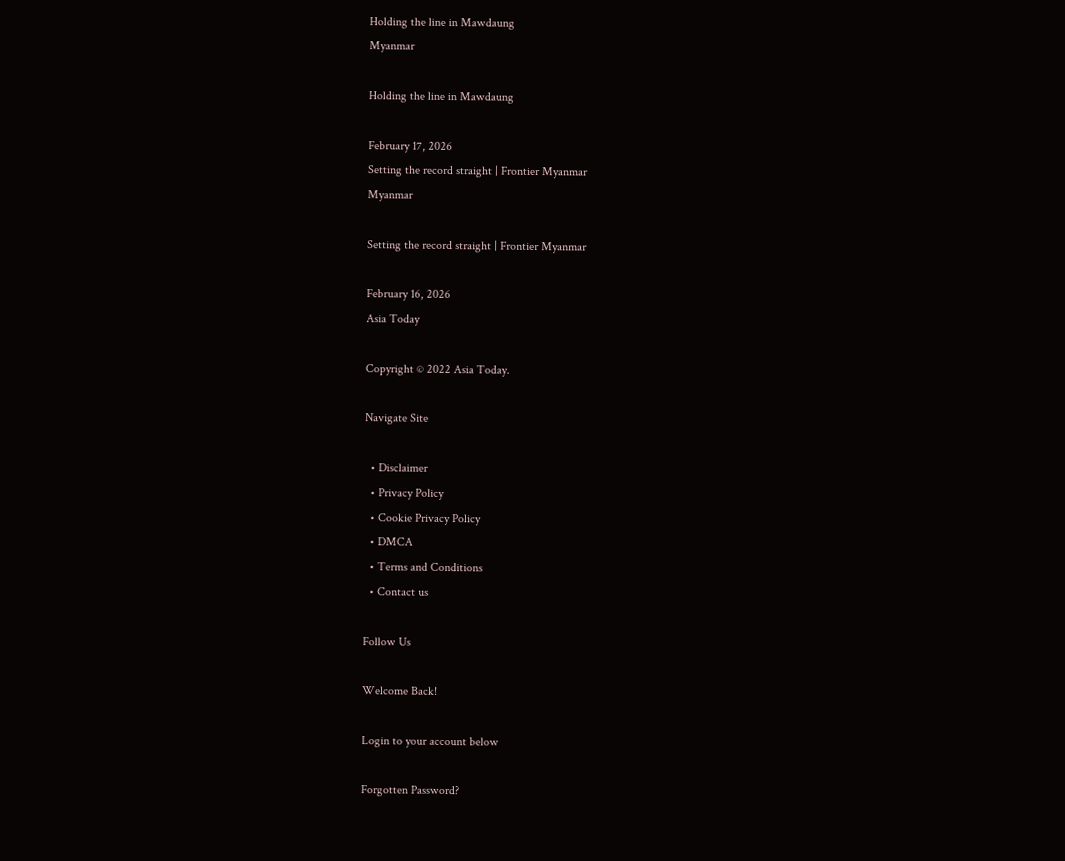Holding the line in Mawdaung
Myanmar

Holding the line in Mawdaung

February 17, 2026
Setting the record straight | Frontier Myanmar
Myanmar

Setting the record straight | Frontier Myanmar

February 16, 2026
Asia Today

Copyright © 2022 Asia Today.

Navigate Site

  • Disclaimer
  • Privacy Policy
  • Cookie Privacy Policy
  • DMCA
  • Terms and Conditions
  • Contact us

Follow Us

Welcome Back!

Login to your account below

Forgotten Password?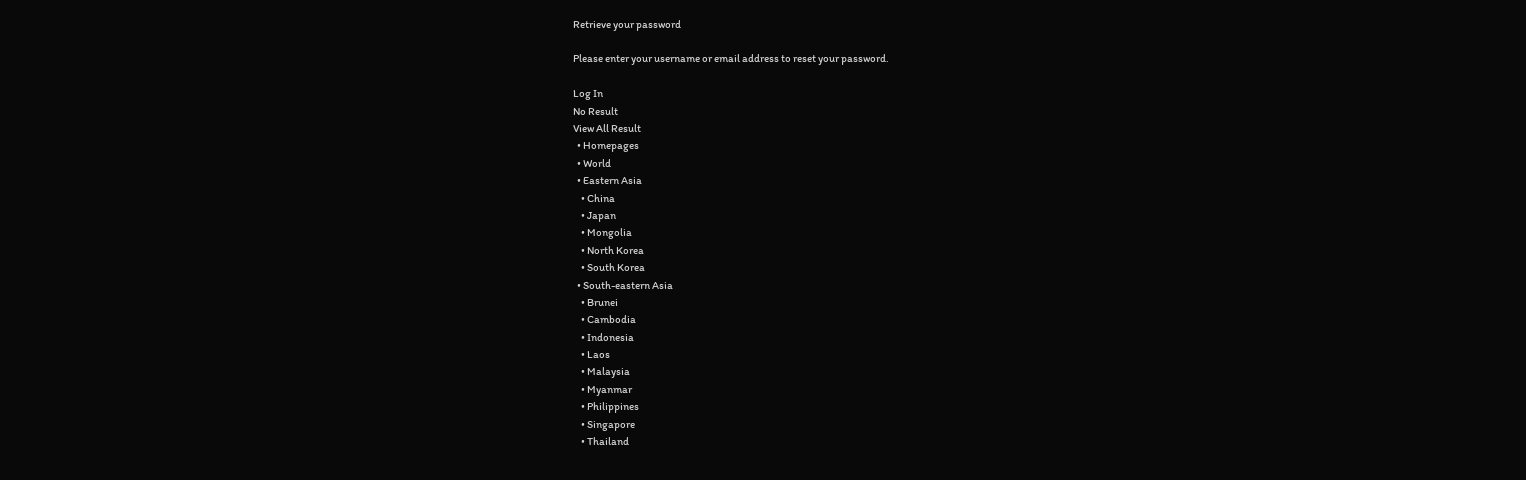Retrieve your password

Please enter your username or email address to reset your password.

Log In
No Result
View All Result
  • Homepages
  • World
  • Eastern Asia
    • China
    • Japan
    • Mongolia
    • North Korea
    • South Korea
  • South-eastern Asia
    • Brunei
    • Cambodia
    • Indonesia
    • Laos
    • Malaysia
    • Myanmar
    • Philippines
    • Singapore
    • Thailand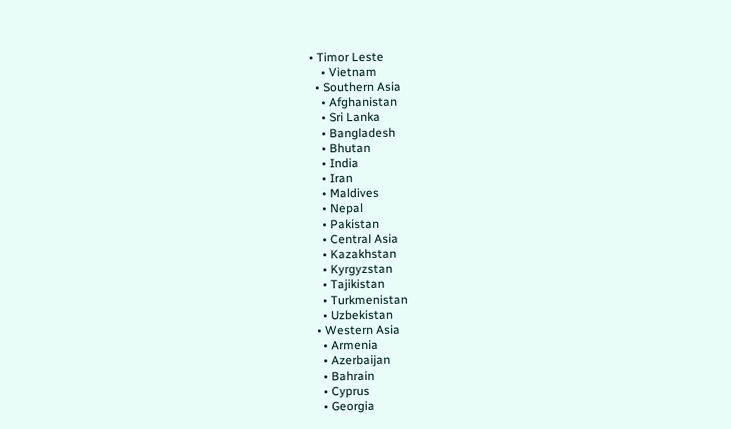• Timor Leste
    • Vietnam
  • Southern Asia
    • Afghanistan
    • Sri Lanka
    • Bangladesh
    • Bhutan
    • India
    • Iran
    • Maldives
    • Nepal
    • Pakistan
    • Central Asia
    • Kazakhstan
    • Kyrgyzstan
    • Tajikistan
    • Turkmenistan
    • Uzbekistan
  • Western Asia
    • Armenia
    • Azerbaijan
    • Bahrain
    • Cyprus
    • Georgia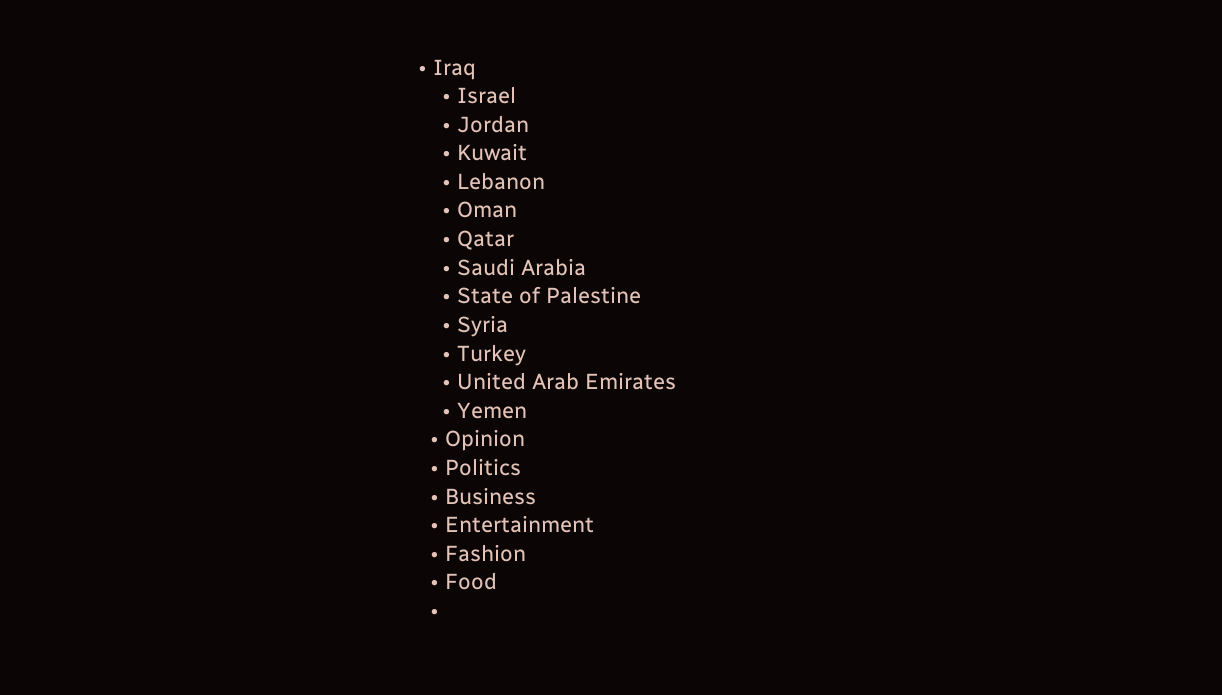• Iraq
    • Israel
    • Jordan
    • Kuwait
    • Lebanon
    • Oman
    • Qatar
    • Saudi Arabia
    • State of Palestine
    • Syria
    • Turkey
    • United Arab Emirates
    • Yemen
  • Opinion
  • Politics
  • Business
  • Entertainment
  • Fashion
  • Food
  •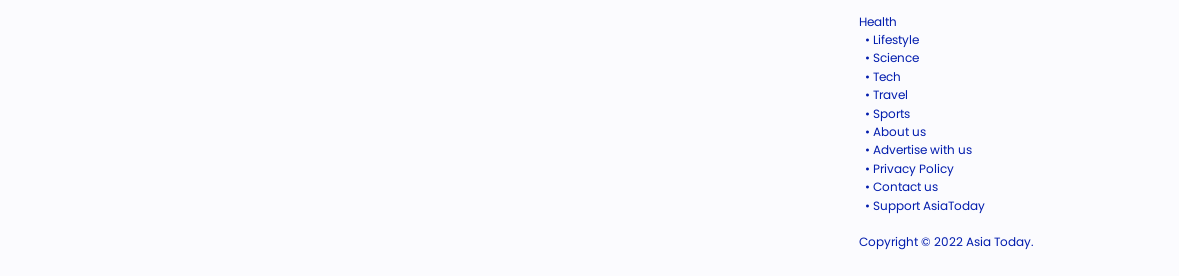Health
  • Lifestyle
  • Science
  • Tech
  • Travel
  • Sports
  • About us
  • Advertise with us
  • Privacy Policy
  • Contact us
  • Support AsiaToday

Copyright © 2022 Asia Today.